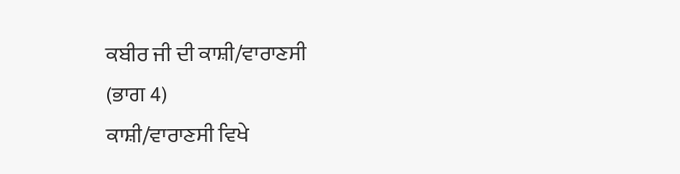ਕਬੀਰ ਜੀ ਦੀ ਕਾਸ਼ੀ/ਵਾਰਾਣਸੀ
(ਭਾਗ 4)
ਕਾਸ਼ੀ/ਵਾਰਾਣਸੀ ਵਿਖੇ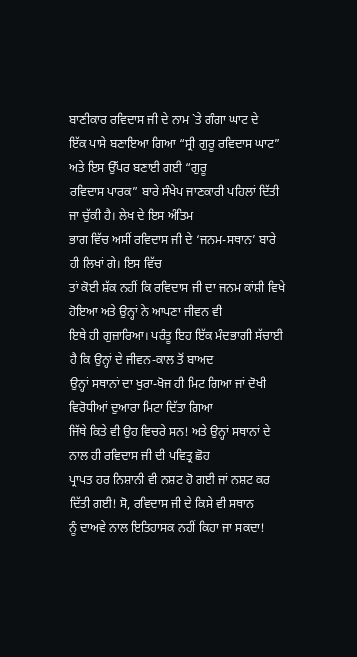ਬਾਣੀਕਾਰ ਰਵਿਦਾਸ ਜੀ ਦੇ ਨਾਮ `ਤੇ ਗੰਗਾ ਘਾਟ ਦੇ
ਇੱਕ ਪਾਸੇ ਬਣਾਇਆ ਗਿਆ “ਸ੍ਰੀ ਗੁਰੂ ਰਵਿਦਾਸ ਘਾਟ” ਅਤੇ ਇਸ ਉੱਪਰ ਬਣਾਈ ਗਈ “ਗੁਰੂ
ਰਵਿਦਾਸ ਪਾਰਕ” ਬਾਰੇ ਸੰਖੇਪ ਜਾਣਕਾਰੀ ਪਹਿਲਾਂ ਦਿੱਤੀ ਜਾ ਚੁੱਕੀ ਹੈ। ਲੇਖ ਦੇ ਇਸ ਅੰਤਿਮ
ਭਾਗ ਵਿੱਚ ਅਸੀਂ ਰਵਿਦਾਸ ਜੀ ਦੇ ‘ਜਨਮ-ਸਥਾਨ’ ਬਾਰੇ ਹੀ ਲਿਖਾਂ ਗੇ। ਇਸ ਵਿੱਚ
ਤਾਂ ਕੋਈ ਸ਼ੱਕ ਨਹੀਂ ਕਿ ਰਵਿਦਾਸ ਜੀ ਦਾ ਜਨਮ ਕਾਂਸ਼ੀ ਵਿਖੇ ਹੋਇਆ ਅਤੇ ਉਨ੍ਹਾਂ ਨੇ ਆਪਣਾ ਜੀਵਨ ਵੀ
ਇਥੇ ਹੀ ਗੁਜ਼ਾਰਿਆ। ਪਰੰਤੂ ਇਹ ਇੱਕ ਮੰਦਭਾਗੀ ਸੱਚਾਈ ਹੈ ਕਿ ਉਨ੍ਹਾਂ ਦੇ ਜੀਵਨ-ਕਾਲ ਤੋਂ ਬਾਅਦ
ਉਨ੍ਹਾਂ ਸਥਾਨਾਂ ਦਾ ਖੁਰਾ-ਖੋਜ ਹੀ ਮਿਟ ਗਿਆ ਜਾਂ ਦੋਖੀ ਵਿਰੋਧੀਆਂ ਦੁਆਰਾ ਮਿਟਾ ਦਿੱਤਾ ਗਿਆ
ਜਿੱਥੇ ਕਿਤੇ ਵੀ ਉਹ ਵਿਚਰੇ ਸਨ! ਅਤੇ ਉਨ੍ਹਾਂ ਸਥਾਨਾਂ ਦੇ ਨਾਲ ਹੀ ਰਵਿਦਾਸ ਜੀ ਦੀ ਪਵਿਤ੍ਰ ਛੋਹ
ਪ੍ਰਾਪਤ ਹਰ ਨਿਸ਼ਾਨੀ ਵੀ ਨਸ਼ਟ ਹੋ ਗਈ ਜਾਂ ਨਸ਼ਟ ਕਰ ਦਿੱਤੀ ਗਈ! ਸੋ, ਰਵਿਦਾਸ ਜੀ ਦੇ ਕਿਸੇ ਵੀ ਸਥਾਨ
ਨੂੰ ਦਾਅਵੇ ਨਾਲ ਇਤਿਹਾਸਕ ਨਹੀਂ ਕਿਹਾ ਜਾ ਸਕਦਾ!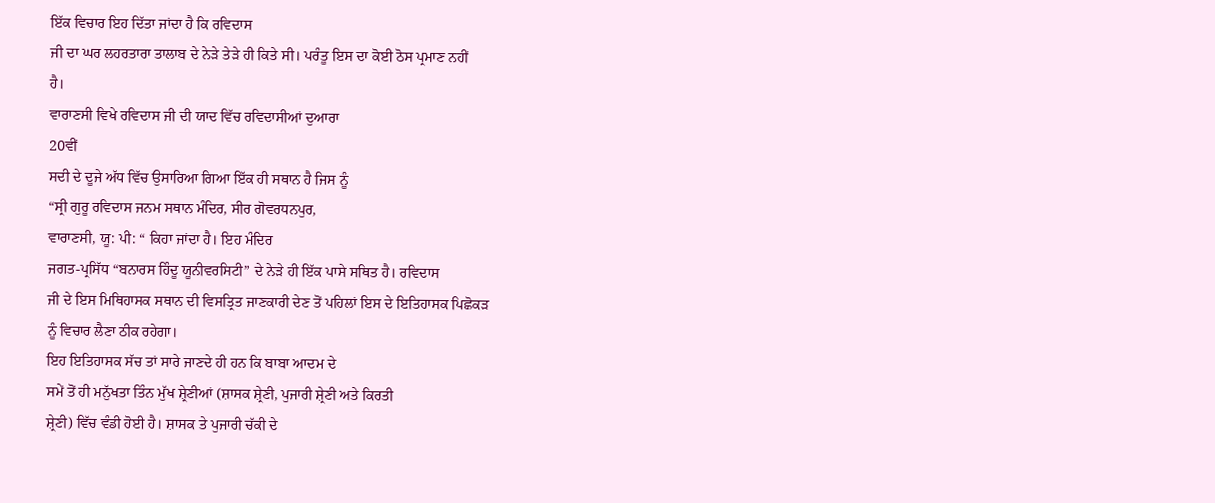ਇੱਕ ਵਿਚਾਰ ਇਹ ਦਿੱਤਾ ਜਾਂਦਾ ਹੈ ਕਿ ਰਵਿਦਾਸ
ਜੀ ਦਾ ਘਰ ਲਹਰਤਾਰਾ ਤਾਲਾਬ ਦੇ ਨੇੜੇ ਤੇੜੇ ਹੀ ਕਿਤੇ ਸੀ। ਪਰੰਤੂ ਇਸ ਦਾ ਕੋਈ ਠੋਸ ਪ੍ਰਮਾਣ ਨਹੀਂ
ਹੈ।
ਵਾਰਾਣਸੀ ਵਿਖੇ ਰਵਿਦਾਸ ਜੀ ਦੀ ਯਾਦ ਵਿੱਚ ਰਵਿਦਾਸੀਆਂ ਦੁਆਰਾ
20ਵੀਂ
ਸਦੀ ਦੇ ਦੂਜੇ ਅੱਧ ਵਿੱਚ ਉਸਾਰਿਆ ਗਿਆ ਇੱਕ ਹੀ ਸਥਾਨ ਹੈ ਜਿਸ ਨੂੰ
“ਸ੍ਰੀ ਗੁਰੂ ਰਵਿਦਾਸ ਜਨਮ ਸਥਾਨ ਮੰਦਿਰ, ਸੀਰ ਗੋਵਰਧਨਪੁਰ,
ਵਾਰਾਣਸੀ, ਯੂ: ਪੀ: “ ਕਿਹਾ ਜਾਂਦਾ ਹੈ। ਇਹ ਮੰਦਿਰ
ਜਗਤ-ਪ੍ਰਸਿੱਧ “ਬਨਾਰਸ ਹਿੰਦੂ ਯੂਨੀਵਰਸਿਟੀ” ਦੇ ਨੇੜੇ ਹੀ ਇੱਕ ਪਾਸੇ ਸਥਿਤ ਹੈ। ਰਵਿਦਾਸ
ਜੀ ਦੇ ਇਸ ਮਿਥਿਹਾਸਕ ਸਥਾਨ ਦੀ ਵਿਸਤ੍ਰਿਤ ਜਾਣਕਾਰੀ ਦੇਣ ਤੋਂ ਪਹਿਲਾਂ ਇਸ ਦੇ ਇਤਿਹਾਸਕ ਪਿਛੋਕੜ
ਨੂੰ ਵਿਚਾਰ ਲੈਣਾ ਠੀਕ ਰਹੇਗਾ।
ਇਹ ਇਤਿਹਾਸਕ ਸੱਚ ਤਾਂ ਸਾਰੇ ਜਾਣਦੇ ਹੀ ਹਨ ਕਿ ਬਾਬਾ ਆਦਮ ਦੇ
ਸਮੇਂ ਤੋਂ ਹੀ ਮਨੁੱਖਤਾ ਤਿੰਨ ਮੁੱਖ ਸ਼੍ਰੇਣੀਆਂ (ਸ਼ਾਸਕ ਸ਼੍ਰੇਣੀ, ਪੁਜਾਰੀ ਸ਼੍ਰੇਣੀ ਅਤੇ ਕਿਰਤੀ
ਸ਼੍ਰੇਣੀ) ਵਿੱਚ ਵੰਡੀ ਹੋਈ ਹੈ। ਸ਼ਾਸਕ ਤੇ ਪੁਜਾਰੀ ਚੱਕੀ ਦੇ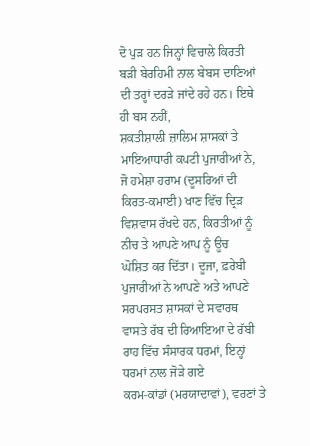ਦੋ ਪੁੜ ਹਨ ਜਿਨ੍ਹਾਂ ਵਿਚਾਲੇ ਕਿਰਤੀ
ਬੜੀ ਬੇਰਹਿਮੀ ਨਾਲ ਬੇਬਸ ਦਾਣਿਆਂ ਦੀ ਤਰ੍ਹਾਂ ਦਰੜੇ ਜਾਂਦੇ ਰਹੇ ਹਨ। ਇਥੇ ਹੀ ਬਸ ਨਹੀਂ,
ਸ਼ਕਤੀਸ਼ਾਲੀ ਜ਼ਾਲਿਮ ਸ਼ਾਸਕਾਂ ਤੇ ਮਾਇਆਧਾਰੀ ਕਪਟੀ ਪੁਜਾਰੀਆਂ ਨੇ, ਜੋ ਹਮੇਸ਼ਾ ਹਰਾਮ (ਦੂਸਰਿਆਂ ਦੀ
ਕਿਰਤ-ਕਮਾਈ) ਖਾਣ ਵਿੱਚ ਦ੍ਰਿੜ ਵਿਸ਼ਵਾਸ ਰੱਖਦੇ ਹਨ, ਕਿਰਤੀਆਂ ਨੂੰ ਨੀਚ ਤੇ ਆਪਣੇ ਆਪ ਨੂੰ ਊਚ
ਘੋਸ਼ਿਤ ਕਰ ਦਿੱਤਾ। ਦੂਜਾ, ਫ਼ਰੇਬੀ ਪੁਜਾਰੀਆਂ ਨੇ ਆਪਣੇ ਅਤੇ ਆਪਣੇ ਸਰਪਰਸਤ ਸ਼ਾਸਕਾਂ ਦੇ ਸਵਾਰਥ
ਵਾਸਤੇ ਰੱਬ ਦੀ ਰਿਆਇਆ ਦੇ ਰੱਬੀ ਰਾਹ ਵਿੱਚ ਸੰਸਾਰਕ ਧਰਮਾਂ, ਇਨ੍ਹਾਂ ਧਰਮਾਂ ਨਾਲ ਜੋੜੇ ਗਏ
ਕਰਮ-ਕਾਂਡਾਂ (ਮਰਯਾਦਾਵਾਂ), ਵਰਣਾਂ ਤੇ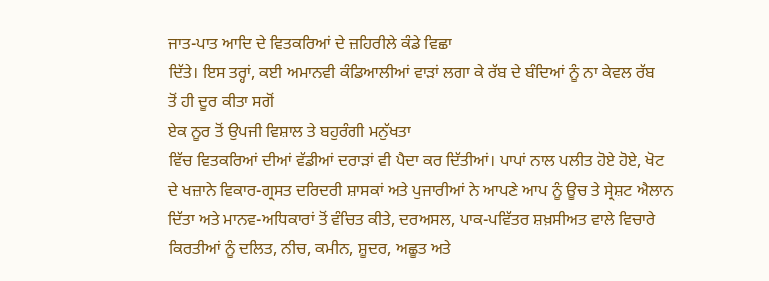ਜਾਤ-ਪਾਤ ਆਦਿ ਦੇ ਵਿਤਕਰਿਆਂ ਦੇ ਜ਼ਹਿਰੀਲੇ ਕੰਡੇ ਵਿਛਾ
ਦਿੱਤੇ। ਇਸ ਤਰ੍ਹਾਂ, ਕਈ ਅਮਾਨਵੀ ਕੰਡਿਆਲੀਆਂ ਵਾੜਾਂ ਲਗਾ ਕੇ ਰੱਬ ਦੇ ਬੰਦਿਆਂ ਨੂੰ ਨਾ ਕੇਵਲ ਰੱਬ
ਤੋਂ ਹੀ ਦੂਰ ਕੀਤਾ ਸਗੋਂ
ਏਕ ਨੂਰ ਤੋਂ ਉਪਜੀ ਵਿਸ਼ਾਲ ਤੇ ਬਹੁਰੰਗੀ ਮਨੁੱਖਤਾ
ਵਿੱਚ ਵਿਤਕਰਿਆਂ ਦੀਆਂ ਵੱਡੀਆਂ ਦਰਾੜਾਂ ਵੀ ਪੈਦਾ ਕਰ ਦਿੱਤੀਆਂ। ਪਾਪਾਂ ਨਾਲ ਪਲੀਤ ਹੋਏ ਹੋਏ, ਖੋਟ
ਦੇ ਖਜ਼ਾਨੇ ਵਿਕਾਰ-ਗ੍ਰਸਤ ਦਰਿਦਰੀ ਸ਼ਾਸਕਾਂ ਅਤੇ ਪੁਜਾਰੀਆਂ ਨੇ ਆਪਣੇ ਆਪ ਨੂੰ ਊਚ ਤੇ ਸ੍ਰੇਸ਼ਟ ਐਲਾਨ
ਦਿੱਤਾ ਅਤੇ ਮਾਨਵ-ਅਧਿਕਾਰਾਂ ਤੋਂ ਵੰਚਿਤ ਕੀਤੇ, ਦਰਅਸਲ, ਪਾਕ-ਪਵਿੱਤਰ ਸ਼ਖ਼ਸੀਅਤ ਵਾਲੇ ਵਿਚਾਰੇ
ਕਿਰਤੀਆਂ ਨੂੰ ਦਲਿਤ, ਨੀਚ, ਕਮੀਨ, ਸ਼ੂਦਰ, ਅਛੂਤ ਅਤੇ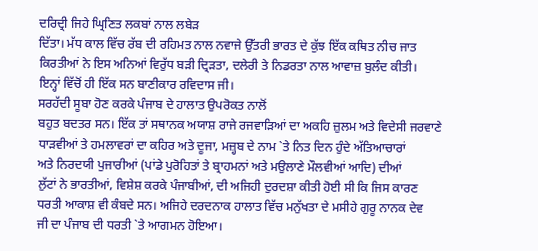ਦਰਿਦ੍ਰੀ ਜਿਹੇ ਘ੍ਰਿਣਿਤ ਲਕਬਾਂ ਨਾਲ ਲਬੇੜ
ਦਿੱਤਾ। ਮੱਧ ਕਾਲ ਵਿੱਚ ਰੱਬ ਦੀ ਰਹਿਮਤ ਨਾਲ ਨਵਾਜੇ ਉੱਤਰੀ ਭਾਰਤ ਦੇ ਕੁੱਝ ਇੱਕ ਕਥਿਤ ਨੀਚ ਜਾਤ
ਕਿਰਤੀਆਂ ਨੇ ਇਸ ਅਨਿਆਂ ਵਿਰੁੱਧ ਬੜੀ ਦ੍ਰਿੜਤਾ, ਦਲੇਰੀ ਤੇ ਨਿਡਰਤਾ ਨਾਲ ਆਵਾਜ਼ ਬੁਲੰਦ ਕੀਤੀ।
ਇਨ੍ਹਾਂ ਵਿੱਚੋਂ ਹੀ ਇੱਕ ਸਨ ਬਾਣੀਕਾਰ ਰਵਿਦਾਸ ਜੀ।
ਸਰਹੱਦੀ ਸੂਬਾ ਹੋਣ ਕਰਕੇ ਪੰਜਾਬ ਦੇ ਹਾਲਾਤ ਉਪਰੋਕਤ ਨਾਲੋਂ
ਬਹੁਤ ਬਦਤਰ ਸਨ। ਇੱਕ ਤਾਂ ਸਥਾਨਕ ਅਯਾਸ਼ ਰਾਜੇ ਰਜਵਾੜਿਆਂ ਦਾ ਅਕਹਿ ਜ਼ੁਲਮ ਅਤੇ ਵਿਦੇਸੀ ਜਰਵਾਣੇ
ਧਾੜਵੀਆਂ ਤੇ ਹਮਲਾਵਰਾਂ ਦਾ ਕਹਿਰ ਅਤੇ ਦੂਜਾ, ਮਜ਼੍ਹਬ ਦੇ ਨਾਮ `ਤੇ ਨਿਤ ਦਿਨ ਹੁੰਦੇ ਅੱਤਿਆਚਾਰਾਂ
ਅਤੇ ਨਿਰਦਯੀ ਪੁਜਾਰੀਆਂ (ਪਾਂਡੇ ਪੁਰੋਹਿਤਾਂ ਤੇ ਬ੍ਰਾਹਮਨਾਂ ਅਤੇ ਮਉਲਾਣੇ ਮੌਲਵੀਆਂ ਆਦਿ) ਦੀਆਂ
ਲੁੱਟਾਂ ਨੇ ਭਾਰਤੀਆਂ, ਵਿਸ਼ੇਸ਼ ਕਰਕੇ ਪੰਜਾਬੀਆਂ, ਦੀ ਅਜਿਹੀ ਦੁਰਦਸ਼ਾ ਕੀਤੀ ਹੋਈ ਸੀ ਕਿ ਜਿਸ ਕਾਰਣ
ਧਰਤੀ ਆਕਾਸ਼ ਵੀ ਕੰਬਦੇ ਸਨ। ਅਜਿਹੇ ਦਰਦਨਾਕ ਹਾਲਾਤ ਵਿੱਚ ਮਨੁੱਖਤਾ ਦੇ ਮਸੀਹੇ ਗੁਰੂ ਨਾਨਕ ਦੇਵ
ਜੀ ਦਾ ਪੰਜਾਬ ਦੀ ਧਰਤੀ `ਤੇ ਆਗਮਨ ਹੋਇਆ।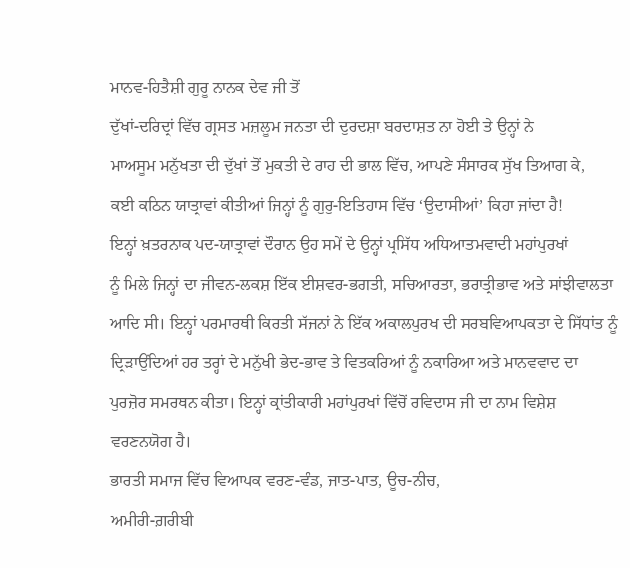ਮਾਨਵ-ਹਿਤੈਸ਼ੀ ਗੁਰੂ ਨਾਨਕ ਦੇਵ ਜੀ ਤੋਂ
ਦੁੱਖਾਂ-ਦਰਿਦ੍ਰਾਂ ਵਿੱਚ ਗ੍ਰਸਤ ਮਜ਼ਲੂਮ ਜਨਤਾ ਦੀ ਦੁਰਦਸ਼ਾ ਬਰਦਾਸ਼ਤ ਨਾ ਹੋਈ ਤੇ ਉਨ੍ਹਾਂ ਨੇ
ਮਾਅਸੂਮ ਮਨੁੱਖਤਾ ਦੀ ਦੁੱਖਾਂ ਤੋਂ ਮੁਕਤੀ ਦੇ ਰਾਹ ਦੀ ਭਾਲ ਵਿੱਚ, ਆਪਣੇ ਸੰਸਾਰਕ ਸੁੱਖ ਤਿਆਗ ਕੇ,
ਕਈ ਕਠਿਨ ਯਾਤ੍ਰਾਵਾਂ ਕੀਤੀਆਂ ਜਿਨ੍ਹਾਂ ਨੂੰ ਗੁਰੁ-ਇਤਿਹਾਸ ਵਿੱਚ ‘ਉਦਾਸੀਆਂ’ ਕਿਹਾ ਜਾਂਦਾ ਹੈ!
ਇਨ੍ਹਾਂ ਖ਼ਤਰਨਾਕ ਪਦ-ਯਾਤ੍ਰਾਵਾਂ ਦੌਰਾਨ ਉਹ ਸਮੇਂ ਦੇ ਉਨ੍ਹਾਂ ਪ੍ਰਸਿੱਧ ਅਧਿਆਤਮਵਾਦੀ ਮਹਾਂਪੁਰਖਾਂ
ਨੂੰ ਮਿਲੇ ਜਿਨ੍ਹਾਂ ਦਾ ਜੀਵਨ-ਲਕਸ਼ ਇੱਕ ਈਸ਼ਵਰ-ਭਗਤੀ, ਸਚਿਆਰਤਾ, ਭਰਾਤ੍ਰੀਭਾਵ ਅਤੇ ਸਾਂਝੀਵਾਲਤਾ
ਆਦਿ ਸੀ। ਇਨ੍ਹਾਂ ਪਰਮਾਰਥੀ ਕਿਰਤੀ ਸੱਜਨਾਂ ਨੇ ਇੱਕ ਅਕਾਲਪੁਰਖ ਦੀ ਸਰਬਵਿਆਪਕਤਾ ਦੇ ਸਿੱਧਾਂਤ ਨੂੰ
ਦ੍ਰਿੜਾਉਂਦਿਆਂ ਹਰ ਤਰ੍ਹਾਂ ਦੇ ਮਨੁੱਖੀ ਭੇਦ-ਭਾਵ ਤੇ ਵਿਤਕਰਿਆਂ ਨੂੰ ਨਕਾਰਿਆ ਅਤੇ ਮਾਨਵਵਾਦ ਦਾ
ਪੁਰਜ਼ੋਰ ਸਮਰਥਨ ਕੀਤਾ। ਇਨ੍ਹਾਂ ਕ੍ਰਾਂਤੀਕਾਰੀ ਮਹਾਂਪੁਰਖਾਂ ਵਿੱਚੋਂ ਰਵਿਦਾਸ ਜੀ ਦਾ ਨਾਮ ਵਿਸ਼ੇਸ਼
ਵਰਣਨਯੋਗ ਹੈ।
ਭਾਰਤੀ ਸਮਾਜ ਵਿੱਚ ਵਿਆਪਕ ਵਰਣ-ਵੰਡ, ਜਾਤ-ਪਾਤ, ਊਚ-ਨੀਚ,
ਅਮੀਰੀ-ਗ਼ਰੀਬੀ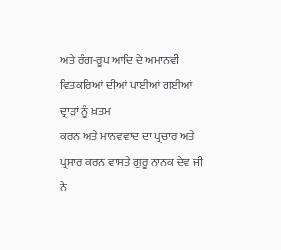ਅਤੇ ਰੰਗ-ਰੂਪ ਆਦਿ ਦੇ ਅਮਾਨਵੀ ਵਿਤਕਰਿਆਂ ਦੀਆਂ ਪਾਈਆਂ ਗਈਆਂ ਦ੍ਰਾੜਾਂ ਨੂੰ ਖ਼ਤਮ
ਕਰਨ ਅਤੇ ਮਾਨਵਵਾਦ ਦਾ ਪ੍ਰਚਾਰ ਅਤੇ ਪ੍ਰਸਾਰ ਕਰਨ ਵਾਸਤੇ ਗੁਰੂ ਨਾਨਕ ਦੇਵ ਜੀ ਨੇ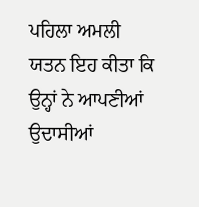ਪਹਿਲਾ ਅਮਲੀ
ਯਤਨ ਇਹ ਕੀਤਾ ਕਿ ਉਨ੍ਹਾਂ ਨੇ ਆਪਣੀਆਂ ਉਦਾਸੀਆਂ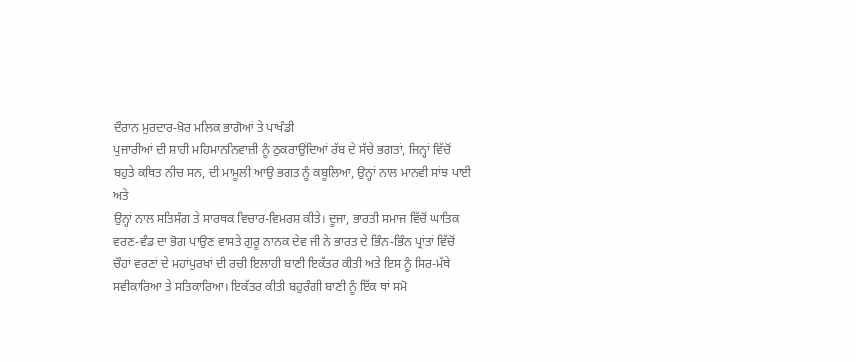ਦੌਰਾਨ ਮੁਰਦਾਰ-ਖ਼ੋਰ ਮਲਿਕ ਭਾਗੋਆਂ ਤੇ ਪਾਖੰਡੀ
ਪੁਜਾਰੀਆਂ ਦੀ ਸ਼ਾਹੀ ਮਹਿਮਾਨਨਿਵਾਜ਼ੀ ਨੂੰ ਠੁਕਰਾਉਂਦਿਆਂ ਰੱਬ ਦੇ ਸੱਚੇ ਭਗਤਾਂ, ਜਿਨ੍ਹਾਂ ਵਿੱਚੋਂ
ਬਹੁਤੇ ਕਥਿਤ ਨੀਚ ਸਨ, ਦੀ ਮਾਮੂਲੀ ਆਉ ਭਗਤ ਨੂੰ ਕਬੂਲਿਆ, ਉਨ੍ਹਾਂ ਨਾਲ ਮਾਨਵੀ ਸਾਂਝ ਪਾਈ ਅਤੇ
ਉਨ੍ਹਾਂ ਨਾਲ ਸਤਿਸੰਗ ਤੇ ਸਾਰਥਕ ਵਿਚਾਰ-ਵਿਮਰਸ਼ ਕੀਤੇ। ਦੂਜਾ, ਭਾਰਤੀ ਸਮਾਜ ਵਿੱਚੋਂ ਘਾਤਿਕ
ਵਰਣ-ਵੰਡ ਦਾ ਭੋਗ ਪਾਉਣ ਵਾਸਤੇ ਗੁਰੂ ਨਾਨਕ ਦੇਵ ਜੀ ਨੇ ਭਾਰਤ ਦੇ ਭਿੰਨ-ਭਿੰਨ ਪ੍ਰਾਂਤਾਂ ਵਿੱਚੋਂ
ਚੌਹਾਂ ਵਰਣਾਂ ਦੇ ਮਹਾਂਪੁਰਖਾਂ ਦੀ ਰਚੀ ਇਲਾਹੀ ਬਾਣੀ ਇਕੱਤਰ ਕੀਤੀ ਅਤੇ ਇਸ ਨੂੰ ਸਿਰ-ਮੱਥੇ
ਸਵੀਕਾਰਿਆ ਤੇ ਸਤਿਕਾਰਿਆ। ਇਕੱਤਰ ਕੀਤੀ ਬਹੁਰੰਗੀ ਬਾਣੀ ਨੂੰ ਇੱਕ ਥਾਂ ਸਮੋ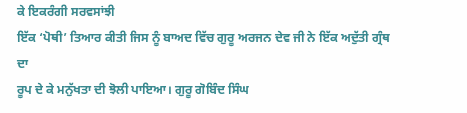ਕੇ ਇਕਰੰਗੀ ਸਰਵਸਾਂਝੀ
ਇੱਕ ‘ਪੋਥੀ’ ਤਿਆਰ ਕੀਤੀ ਜਿਸ ਨੂੰ ਬਾਅਦ ਵਿੱਚ ਗੁਰੂ ਅਰਜਨ ਦੇਵ ਜੀ ਨੇ ਇੱਕ ਅਦੁੱਤੀ ਗ੍ਰੰਥ ਦਾ
ਰੂਪ ਦੇ ਕੇ ਮਨੁੱਖਤਾ ਦੀ ਝੋਲੀ ਪਾਇਆ। ਗੁਰੂ ਗੋਬਿੰਦ ਸਿੰਘ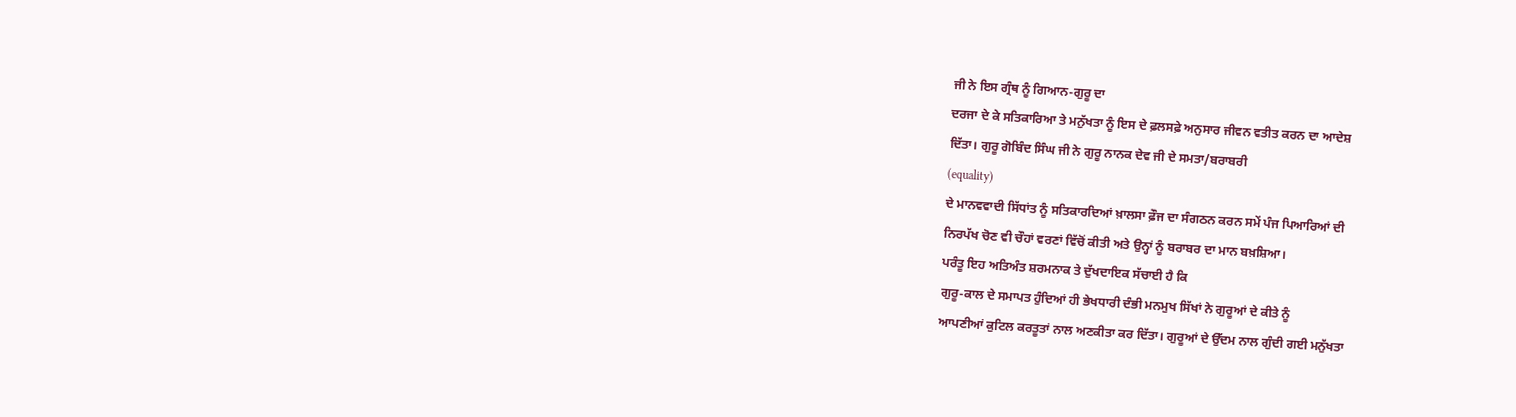ਜੀ ਨੇ ਇਸ ਗ੍ਰੰਥ ਨੂੰ ਗਿਆਨ-ਗੁਰੂ ਦਾ
ਦਰਜਾ ਦੇ ਕੇ ਸਤਿਕਾਰਿਆ ਤੇ ਮਨੁੱਖਤਾ ਨੂੰ ਇਸ ਦੇ ਫ਼ਲਸਫ਼ੇ ਅਨੁਸਾਰ ਜੀਵਨ ਵਤੀਤ ਕਰਨ ਦਾ ਆਦੇਸ਼
ਦਿੱਤਾ। ਗੁਰੂ ਗੋਬਿੰਦ ਸਿੰਘ ਜੀ ਨੇ ਗੁਰੂ ਨਾਨਕ ਦੇਵ ਜੀ ਦੇ ਸਮਤਾ/ਬਰਾਬਰੀ
(equality)
ਦੇ ਮਾਨਵਵਾਦੀ ਸਿੱਧਾਂਤ ਨੂੰ ਸਤਿਕਾਰਦਿਆਂ ਖ਼ਾਲਸਾ ਫ਼ੌਜ ਦਾ ਸੰਗਠਨ ਕਰਨ ਸਮੇਂ ਪੰਜ ਪਿਆਰਿਆਂ ਦੀ
ਨਿਰਪੱਖ ਚੋਣ ਵੀ ਚੌਹਾਂ ਵਰਣਾਂ ਵਿੱਚੋਂ ਕੀਤੀ ਅਤੇ ਉਨ੍ਹਾਂ ਨੂੰ ਬਰਾਬਰ ਦਾ ਮਾਨ ਬਖ਼ਸ਼ਿਆ।
ਪਰੰਤੂ ਇਹ ਅਤਿਅੰਤ ਸ਼ਰਮਨਾਕ ਤੇ ਦੁੱਖਦਾਇਕ ਸੱਚਾਈ ਹੈ ਕਿ
ਗੁਰੂ-ਕਾਲ ਦੇ ਸਮਾਪਤ ਹੁੰਦਿਆਂ ਹੀ ਭੇਖਧਾਰੀ ਦੰਭੀ ਮਨਮੁਖ ਸਿੱਖਾਂ ਨੇ ਗੁਰੂਆਂ ਦੇ ਕੀਤੇ ਨੂੰ
ਆਪਣੀਆਂ ਕੁਟਿਲ ਕਰਤੂਤਾਂ ਨਾਲ ਅਣਕੀਤਾ ਕਰ ਦਿੱਤਾ। ਗੁਰੂਆਂ ਦੇ ਉੱਦਮ ਨਾਲ ਗੁੰਦੀ ਗਈ ਮਨੁੱਖਤਾ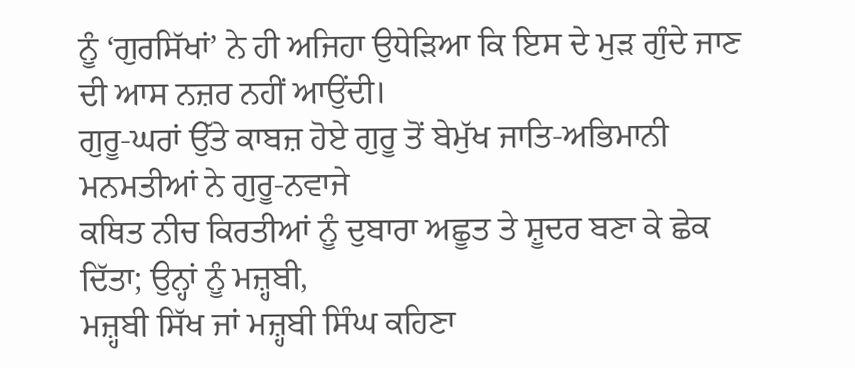ਨੂੰ ‘ਗੁਰਸਿੱਖਾਂ’ ਨੇ ਹੀ ਅਜਿਹਾ ਉਧੇੜਿਆ ਕਿ ਇਸ ਦੇ ਮੁੜ ਗੁੰਦੇ ਜਾਣ ਦੀ ਆਸ ਨਜ਼ਰ ਨਹੀਂ ਆਉਂਦੀ।
ਗੁਰੂ-ਘਰਾਂ ਉੱਤੇ ਕਾਬਜ਼ ਹੋਏ ਗੁਰੂ ਤੋਂ ਬੇਮੁੱਖ ਜਾਤਿ-ਅਭਿਮਾਨੀ ਮਨਮਤੀਆਂ ਨੇ ਗੁਰੂ-ਨਵਾਜੇ
ਕਥਿਤ ਨੀਚ ਕਿਰਤੀਆਂ ਨੂੰ ਦੁਬਾਰਾ ਅਛੂਤ ਤੇ ਸ਼ੂਦਰ ਬਣਾ ਕੇ ਛੇਕ ਦਿੱਤਾ; ਉਨ੍ਹਾਂ ਨੂੰ ਮਜ਼੍ਹਬੀ,
ਮਜ਼੍ਹਬੀ ਸਿੱਖ ਜਾਂ ਮਜ਼੍ਹਬੀ ਸਿੰਘ ਕਹਿਣਾ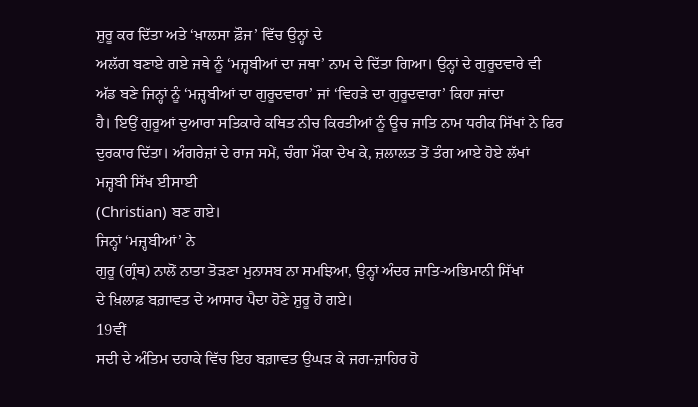ਸ਼ੁਰੂ ਕਰ ਦਿੱਤਾ ਅਤੇ ‘ਖ਼ਾਲਸਾ ਫ਼ੌਜ’ ਵਿੱਚ ਉਨ੍ਹਾਂ ਦੇ
ਅਲੱਗ ਬਣਾਏ ਗਏ ਜਥੇ ਨੂੰ ‘ਮਜ਼੍ਹਬੀਆਂ ਦਾ ਜਥਾ’ ਨਾਮ ਦੇ ਦਿੱਤਾ ਗਿਆ। ਉਨ੍ਹਾਂ ਦੇ ਗੁਰੂਦਵਾਰੇ ਵੀ
ਅੱਡ ਬਣੇ ਜਿਨ੍ਹਾਂ ਨੂੰ ‘ਮਜ਼੍ਹਬੀਆਂ ਦਾ ਗੁਰੂਦਵਾਰਾ’ ਜਾਂ ‘ਵਿਹੜੇ ਦਾ ਗੁਰੂਦਵਾਰਾ’ ਕਿਹਾ ਜਾਂਦਾ
ਹੈ। ਇਉਂ ਗੁਰੂਆਂ ਦੁਆਰਾ ਸਤਿਕਾਰੇ ਕਥਿਤ ਨੀਚ ਕਿਰਤੀਆਂ ਨੂੰ ਊਚ ਜਾਤਿ ਨਾਮ ਧਰੀਕ ਸਿੱਖਾਂ ਨੇ ਫਿਰ
ਦੁਰਕਾਰ ਦਿੱਤਾ। ਅੰਗਰੇਜ਼ਾਂ ਦੇ ਰਾਜ ਸਮੇਂ, ਚੰਗਾ ਮੌਕਾ ਦੇਖ ਕੇ, ਜ਼ਲਾਲਤ ਤੋਂ ਤੰਗ ਆਏ ਹੋਏ ਲੱਖਾਂ
ਮਜ਼੍ਹਬੀ ਸਿੱਖ ਈਸਾਈ
(Christian) ਬਣ ਗਏ।
ਜਿਨ੍ਹਾਂ ‘ਮਜ਼੍ਹਬੀਆਂ’ ਨੇ
ਗੁਰੂ (ਗ੍ਰੰਥ) ਨਾਲੋਂ ਨਾਤਾ ਤੋੜਣਾ ਮੁਨਾਸਬ ਨਾ ਸਮਝਿਆ, ਉਨ੍ਹਾਂ ਅੰਦਰ ਜਾਤਿ-ਅਭਿਮਾਨੀ ਸਿੱਖਾਂ
ਦੇ ਖ਼ਿਲਾਫ਼ ਬਗ਼ਾਵਤ ਦੇ ਆਸਾਰ ਪੈਦਾ ਹੋਣੇ ਸ਼ੁਰੂ ਹੋ ਗਏ।
19ਵੀਂ
ਸਦੀ ਦੇ ਅੰਤਿਮ ਦਹਾਕੇ ਵਿੱਚ ਇਹ ਬਗ਼ਾਵਤ ਉਘੜ ਕੇ ਜਗ-ਜ਼ਾਹਿਰ ਹੋ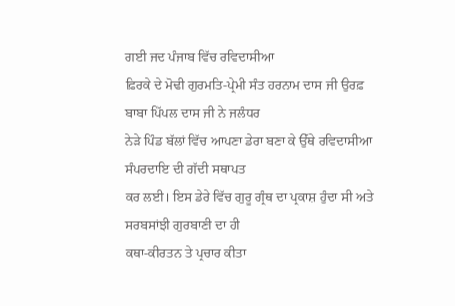ਗਈ ਜਦ ਪੰਜਾਬ ਵਿੱਚ ਰਵਿਦਾਸੀਆ
ਫ਼ਿਰਕੇ ਦੇ ਮੋਢੀ ਗੁਰਮਤਿ-ਪ੍ਰੇਮੀ ਸੰਤ ਹਰਨਾਮ ਦਾਸ ਜੀ ਉਰਫ਼ ਬਾਬਾ ਪਿੱਪਲ ਦਾਸ ਜੀ ਨੇ ਜਲੰਧਰ
ਨੇੜੇ ਪਿੰਡ ਬੱਲਾਂ ਵਿੱਚ ਆਪਣਾ ਡੇਰਾ ਬਣਾ ਕੇ ਉੱਥੇ ਰਵਿਦਾਸੀਆ ਸੰਪਰਦਾਇ ਦੀ ਗੱਦੀ ਸਥਾਪਤ
ਕਰ ਲਈ। ਇਸ ਡੇਰੇ ਵਿੱਚ ਗੁਰੂ ਗ੍ਰੰਥ ਦਾ ਪ੍ਰਕਾਸ਼ ਹੁੰਦਾ ਸੀ ਅਤੇ ਸਰਬਸਾਂਝੀ ਗੁਰਬਾਣੀ ਦਾ ਹੀ
ਕਥਾ-ਕੀਰਤਨ ਤੇ ਪ੍ਰਚਾਰ ਕੀਤਾ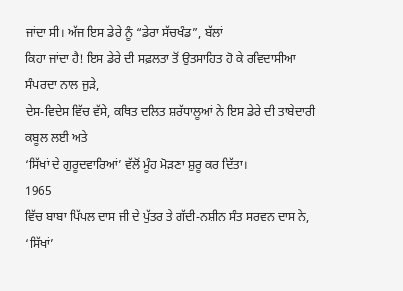ਜਾਂਦਾ ਸੀ। ਅੱਜ ਇਸ ਡੇਰੇ ਨੂੰ “ਡੇਰਾ ਸੱਚਖੰਡ”, ਬੱਲਾਂ
ਕਿਹਾ ਜਾਂਦਾ ਹੈ! ਇਸ ਡੇਰੇ ਦੀ ਸਫ਼ਲਤਾ ਤੋਂ ਉਤਸਾਹਿਤ ਹੋ ਕੇ ਰਵਿਦਾਸੀਆ ਸੰਪਰਦਾ ਨਾਲ ਜੁੜੇ,
ਦੇਸ-ਵਿਦੇਸ ਵਿੱਚ ਵੱਸੇ, ਕਥਿਤ ਦਲਿਤ ਸ਼ਰੱਧਾਲੂਆਂ ਨੇ ਇਸ ਡੇਰੇ ਦੀ ਤਾਬੇਦਾਰੀ ਕਬੂਲ ਲਈ ਅਤੇ
‘ਸਿੱਖਾਂ ਦੇ ਗੁਰੂਦਵਾਰਿਆਂ’ ਵੱਲੋਂ ਮੂੰਹ ਮੋੜਣਾ ਸ਼ੁਰੂ ਕਰ ਦਿੱਤਾ।
1965
ਵਿੱਚ ਬਾਬਾ ਪਿੱਪਲ ਦਾਸ ਜੀ ਦੇ ਪੁੱਤਰ ਤੇ ਗੱਦੀ-ਨਸ਼ੀਨ ਸੰਤ ਸਰਵਨ ਦਾਸ ਨੇ, ‘ਸਿੱਖਾਂ’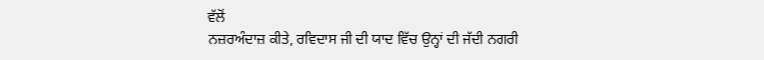ਵੱਲੋਂ
ਨਜ਼ਰਅੰਦਾਜ਼ ਕੀਤੇ, ਰਵਿਦਾਸ ਜੀ ਦੀ ਯਾਦ ਵਿੱਚ ਉਨ੍ਹਾਂ ਦੀ ਜੱਦੀ ਨਗਰੀ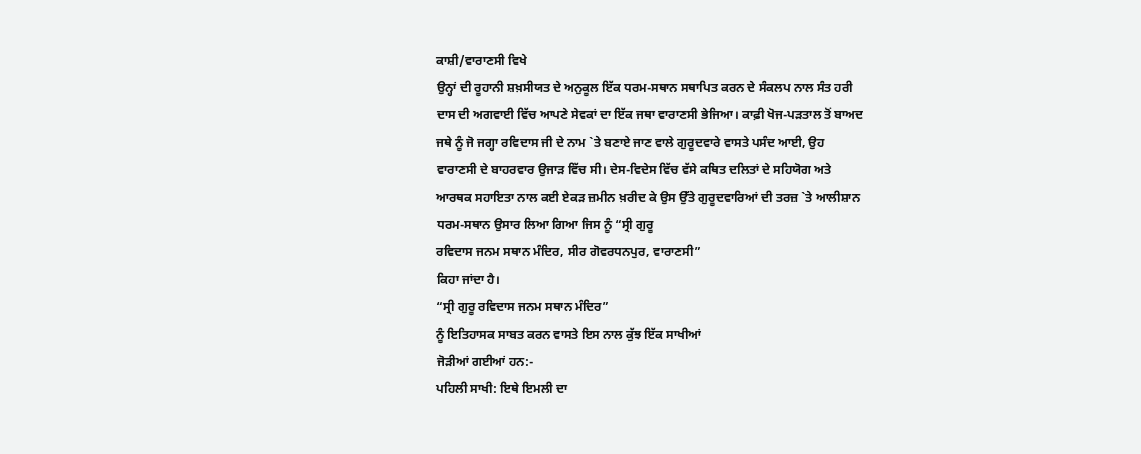ਕਾਸ਼ੀ/ਵਾਰਾਣਸੀ ਵਿਖੇ
ਉਨ੍ਹਾਂ ਦੀ ਰੂਹਾਨੀ ਸ਼ਖ਼ਸੀਯਤ ਦੇ ਅਨੁਕੂਲ ਇੱਕ ਧਰਮ-ਸਥਾਨ ਸਥਾਪਿਤ ਕਰਨ ਦੇ ਸੰਕਲਪ ਨਾਲ ਸੰਤ ਹਰੀ
ਦਾਸ ਦੀ ਅਗਵਾਈ ਵਿੱਚ ਆਪਣੇ ਸੇਵਕਾਂ ਦਾ ਇੱਕ ਜਥਾ ਵਾਰਾਣਸੀ ਭੇਜਿਆ। ਕਾਫ਼ੀ ਖੋਜ-ਪੜਤਾਲ ਤੋਂ ਬਾਅਦ
ਜਥੇ ਨੂੰ ਜੋ ਜਗ੍ਹਾ ਰਵਿਦਾਸ ਜੀ ਦੇ ਨਾਮ `ਤੇ ਬਣਾਏ ਜਾਣ ਵਾਲੇ ਗੁਰੂਦਵਾਰੇ ਵਾਸਤੇ ਪਸੰਦ ਆਈ, ਉਹ
ਵਾਰਾਣਸੀ ਦੇ ਬਾਹਰਵਾਰ ਉਜਾੜ ਵਿੱਚ ਸੀ। ਦੇਸ-ਵਿਦੇਸ ਵਿੱਚ ਵੱਸੇ ਕਥਿਤ ਦਲਿਤਾਂ ਦੇ ਸਹਿਯੋਗ ਅਤੇ
ਆਰਥਕ ਸਹਾਇਤਾ ਨਾਲ ਕਈ ਏਕੜ ਜ਼ਮੀਨ ਖ਼ਰੀਦ ਕੇ ਉਸ ਉੱਤੇ ਗੁਰੂਦਵਾਰਿਆਂ ਦੀ ਤਰਜ਼ `ਤੇ ਆਲੀਸ਼ਾਨ
ਧਰਮ-ਸਥਾਨ ਉਸਾਰ ਲਿਆ ਗਿਆ ਜਿਸ ਨੂੰ “ਸ੍ਰੀ ਗੁਰੂ
ਰਵਿਦਾਸ ਜਨਮ ਸਥਾਨ ਮੰਦਿਰ, ਸੀਰ ਗੋਵਰਧਨਪੁਰ, ਵਾਰਾਣਸੀ”
ਕਿਹਾ ਜਾਂਦਾ ਹੈ।
“ਸ੍ਰੀ ਗੁਰੂ ਰਵਿਦਾਸ ਜਨਮ ਸਥਾਨ ਮੰਦਿਰ”
ਨੂੰ ਇਤਿਹਾਸਕ ਸਾਬਤ ਕਰਨ ਵਾਸਤੇ ਇਸ ਨਾਲ ਕੁੱਝ ਇੱਕ ਸਾਖੀਆਂ
ਜੋੜੀਆਂ ਗਈਆਂ ਹਨ:-
ਪਹਿਲੀ ਸਾਖੀ: ਇਥੇ ਇਮਲੀ ਦਾ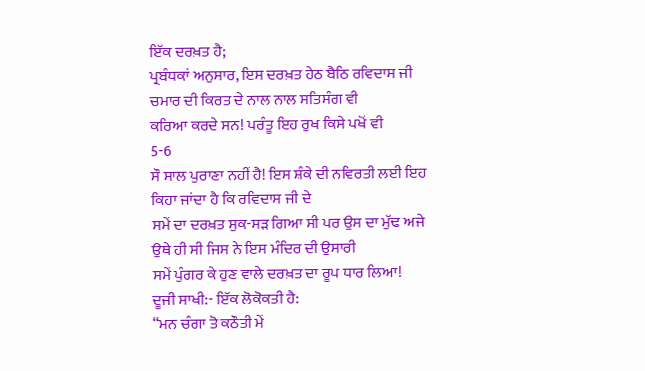ਇੱਕ ਦਰਖ਼ਤ ਹੈ;
ਪ੍ਰਬੰਧਕਾਂ ਅਨੁਸਾਰ, ਇਸ ਦਰਖ਼ਤ ਹੇਠ ਬੈਠਿ ਰਵਿਦਾਸ ਜੀ ਚਮਾਰ ਦੀ ਕਿਰਤ ਦੇ ਨਾਲ ਨਾਲ ਸਤਿਸੰਗ ਵੀ
ਕਰਿਆ ਕਰਦੇ ਸਨ! ਪਰੰਤੂ ਇਹ ਰੁਖ ਕਿਸੇ ਪਖੋਂ ਵੀ
5-6
ਸੌ ਸਾਲ ਪੁਰਾਣਾ ਨਹੀਂ ਹੈ! ਇਸ ਸ਼ੰਕੇ ਦੀ ਨਵਿਰਤੀ ਲਈ ਇਹ ਕਿਹਾ ਜਾਂਦਾ ਹੈ ਕਿ ਰਵਿਦਾਸ ਜੀ ਦੇ
ਸਮੇਂ ਦਾ ਦਰਖ਼ਤ ਸੁਕ-ਸੜ ਗਿਆ ਸੀ ਪਰ ਉਸ ਦਾ ਮੁੱਢ ਅਜੇ ਉਥੇ ਹੀ ਸੀ ਜਿਸ ਨੇ ਇਸ ਮੰਦਿਰ ਦੀ ਉਸਾਰੀ
ਸਮੇਂ ਪੁੰਗਰ ਕੇ ਹੁਣ ਵਾਲੇ ਦਰਖ਼ਤ ਦਾ ਰੂਪ ਧਾਰ ਲਿਆ!
ਦੂਜੀ ਸਾਖੀ:- ਇੱਕ ਲੋਕੋਕਤੀ ਹੈ:
“ਮਨ ਚੰਗਾ ਤੋ ਕਠੌਤੀ ਮੇਂ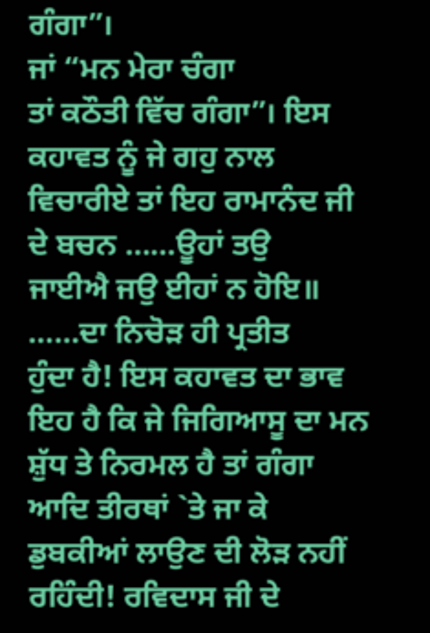ਗੰਗਾ”।
ਜਾਂ “ਮਨ ਮੇਰਾ ਚੰਗਾ
ਤਾਂ ਕਠੌਤੀ ਵਿੱਚ ਗੰਗਾ”। ਇਸ ਕਹਾਵਤ ਨੂੰ ਜੇ ਗਹੁ ਨਾਲ
ਵਿਚਾਰੀਏ ਤਾਂ ਇਹ ਰਾਮਾਨੰਦ ਜੀ ਦੇ ਬਚਨ ……ਊਹਾਂ ਤਉ
ਜਾਈਐ ਜਉ ਈਹਾਂ ਨ ਹੋਇ॥ ……ਦਾ ਨਿਚੋੜ ਹੀ ਪ੍ਰਤੀਤ
ਹੁੰਦਾ ਹੈ! ਇਸ ਕਹਾਵਤ ਦਾ ਭਾਵ ਇਹ ਹੈ ਕਿ ਜੇ ਜਿਗਿਆਸੂ ਦਾ ਮਨ ਸ਼ੁੱਧ ਤੇ ਨਿਰਮਲ ਹੈ ਤਾਂ ਗੰਗਾ
ਆਦਿ ਤੀਰਥਾਂ `ਤੇ ਜਾ ਕੇ ਡੁਬਕੀਆਂ ਲਾਉਣ ਦੀ ਲੋੜ ਨਹੀਂ ਰਹਿੰਦੀ! ਰਵਿਦਾਸ ਜੀ ਦੇ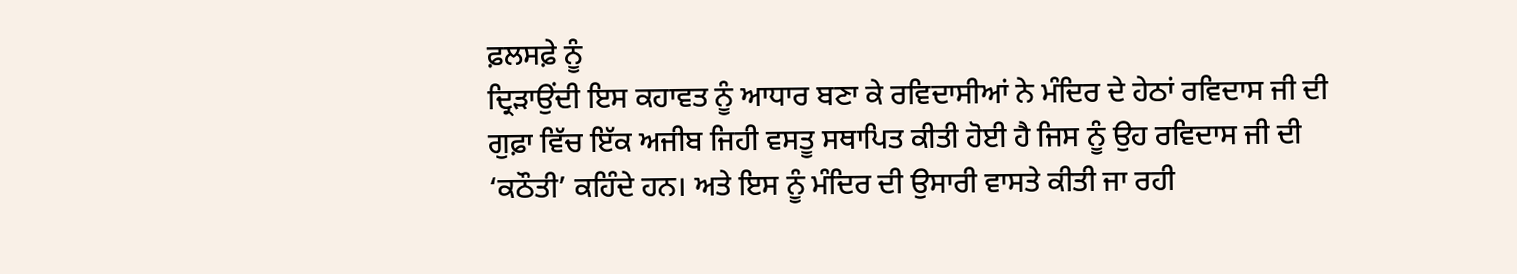ਫ਼ਲਸਫ਼ੇ ਨੂੰ
ਦ੍ਰਿੜਾਉਂਦੀ ਇਸ ਕਹਾਵਤ ਨੂੰ ਆਧਾਰ ਬਣਾ ਕੇ ਰਵਿਦਾਸੀਆਂ ਨੇ ਮੰਦਿਰ ਦੇ ਹੇਠਾਂ ਰਵਿਦਾਸ ਜੀ ਦੀ
ਗੁਫ਼ਾ ਵਿੱਚ ਇੱਕ ਅਜੀਬ ਜਿਹੀ ਵਸਤੂ ਸਥਾਪਿਤ ਕੀਤੀ ਹੋਈ ਹੈ ਜਿਸ ਨੂੰ ਉਹ ਰਵਿਦਾਸ ਜੀ ਦੀ
‘ਕਠੌਤੀ’ ਕਹਿੰਦੇ ਹਨ। ਅਤੇ ਇਸ ਨੂੰ ਮੰਦਿਰ ਦੀ ਉਸਾਰੀ ਵਾਸਤੇ ਕੀਤੀ ਜਾ ਰਹੀ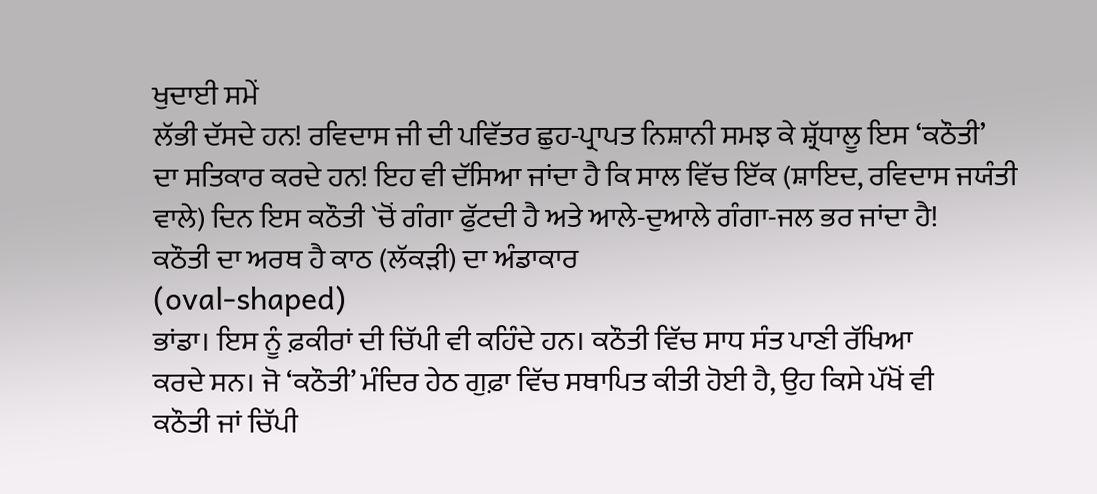ਖੁਦਾਈ ਸਮੇਂ
ਲੱਭੀ ਦੱਸਦੇ ਹਨ! ਰਵਿਦਾਸ ਜੀ ਦੀ ਪਵਿੱਤਰ ਛੁਹ-ਪ੍ਰਾਪਤ ਨਿਸ਼ਾਨੀ ਸਮਝ ਕੇ ਸ਼੍ਰੱਧਾਲੂ ਇਸ ‘ਕਠੌਤੀ’
ਦਾ ਸਤਿਕਾਰ ਕਰਦੇ ਹਨ! ਇਹ ਵੀ ਦੱਸਿਆ ਜਾਂਦਾ ਹੈ ਕਿ ਸਾਲ ਵਿੱਚ ਇੱਕ (ਸ਼ਾਇਦ, ਰਵਿਦਾਸ ਜਯੰਤੀ
ਵਾਲੇ) ਦਿਨ ਇਸ ਕਠੌਤੀ `ਚੋਂ ਗੰਗਾ ਫੁੱਟਦੀ ਹੈ ਅਤੇ ਆਲੇ-ਦੁਆਲੇ ਗੰਗਾ-ਜਲ ਭਰ ਜਾਂਦਾ ਹੈ!
ਕਠੌਤੀ ਦਾ ਅਰਥ ਹੈ ਕਾਠ (ਲੱਕੜੀ) ਦਾ ਅੰਡਾਕਾਰ
(oval-shaped)
ਭਾਂਡਾ। ਇਸ ਨੂੰ ਫ਼ਕੀਰਾਂ ਦੀ ਚਿੱਪੀ ਵੀ ਕਹਿੰਦੇ ਹਨ। ਕਠੌਤੀ ਵਿੱਚ ਸਾਧ ਸੰਤ ਪਾਣੀ ਰੱਖਿਆ
ਕਰਦੇ ਸਨ। ਜੋ ‘ਕਠੌਤੀ’ ਮੰਦਿਰ ਹੇਠ ਗੁਫ਼ਾ ਵਿੱਚ ਸਥਾਪਿਤ ਕੀਤੀ ਹੋਈ ਹੈ, ਉਹ ਕਿਸੇ ਪੱਖੋਂ ਵੀ
ਕਠੌਤੀ ਜਾਂ ਚਿੱਪੀ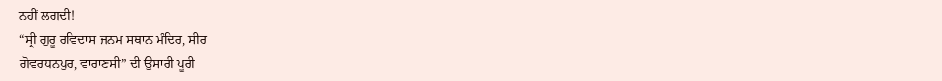ਨਹੀਂ ਲਗਦੀ!
“ਸ੍ਰੀ ਗੁਰੂ ਰਵਿਦਾਸ ਜਨਮ ਸਥਾਨ ਮੰਦਿਰ, ਸੀਰ
ਗੋਵਰਧਨਪੁਰ, ਵਾਰਾਣਸੀ” ਦੀ ਉਸਾਰੀ ਪੂਰੀ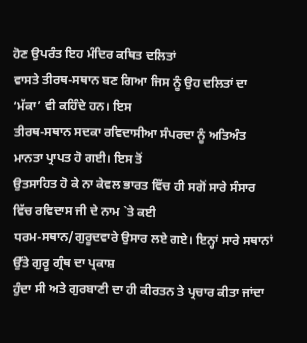ਹੋਣ ਉਪਰੰਤ ਇਹ ਮੰਦਿਰ ਕਥਿਤ ਦਲਿਤਾਂ
ਵਾਸਤੇ ਤੀਰਥ-ਸਥਾਨ ਬਣ ਗਿਆ ਜਿਸ ਨੂੰ ਉਹ ਦਲਿਤਾਂ ਦਾ ‘ਮੱਕਾ’ ਵੀ ਕਹਿੰਦੇ ਹਨ। ਇਸ
ਤੀਰਥ-ਸਥਾਨ ਸਦਕਾ ਰਵਿਦਾਸੀਆ ਸੰਪਰਦਾ ਨੂੰ ਅਤਿਅੰਤ ਮਾਨਤਾ ਪ੍ਰਾਪਤ ਹੋ ਗਈ। ਇਸ ਤੋਂ
ਉਤਸਾਹਿਤ ਹੋ ਕੇ ਨਾ ਕੇਵਲ ਭਾਰਤ ਵਿੱਚ ਹੀ ਸਗੋਂ ਸਾਰੇ ਸੰਸਾਰ ਵਿੱਚ ਰਵਿਦਾਸ ਜੀ ਦੇ ਨਾਮ `ਤੇ ਕਈ
ਧਰਮ-ਸਥਾਨ/ਗੁਰੂਦਵਾਰੇ ਉਸਾਰ ਲਏ ਗਏ। ਇਨ੍ਹਾਂ ਸਾਰੇ ਸਥਾਨਾਂ ਉੱਤੇ ਗੁਰੂ ਗ੍ਰੰਥ ਦਾ ਪ੍ਰਕਾਸ਼
ਹੁੰਦਾ ਸੀ ਅਤੇ ਗੁਰਬਾਣੀ ਦਾ ਹੀ ਕੀਰਤਨ ਤੇ ਪ੍ਰਚਾਰ ਕੀਤਾ ਜਾਂਦਾ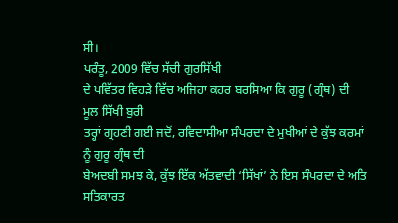ਸੀ।
ਪਰੰਤੂ, 2009 ਵਿੱਚ ਸੱਚੀ ਗੁਰਸਿੱਖੀ
ਦੇ ਪਵਿੱਤਰ ਵਿਹੜੇ ਵਿੱਚ ਅਜਿਹਾ ਕਹਰ ਬਰਸਿਆ ਕਿ ਗੁਰੂ (ਗ੍ਰੰਥ) ਦੀ ਮੂਲ ਸਿੱਖੀ ਬੁਰੀ
ਤਰ੍ਹਾਂ ਗ੍ਰਹਣੀ ਗਈ ਜਦੋਂ, ਰਵਿਦਾਸੀਆ ਸੰਪਰਦਾ ਦੇ ਮੁਖੀਆਂ ਦੇ ਕੁੱਝ ਕਰਮਾਂ ਨੂੰ ਗੁਰੂ ਗ੍ਰੰਥ ਦੀ
ਬੇਅਦਬੀ ਸਮਝ ਕੇ, ਕੁੱਝ ਇੱਕ ਅੱਤਵਾਦੀ ‘ਸਿੱਖਾਂ’ ਨੇ ਇਸ ਸੰਪਰਦਾ ਦੇ ਅਤਿ ਸਤਿਕਾਰਤ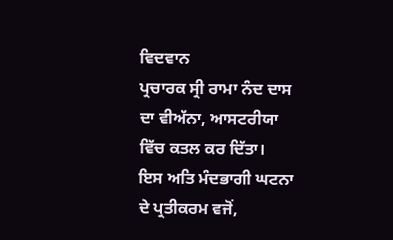ਵਿਦਵਾਨ
ਪ੍ਰਚਾਰਕ ਸ੍ਰੀ ਰਾਮਾ ਨੰਦ ਦਾਸ ਦਾ ਵੀਅੱਨਾ, ਆਸਟਰੀਯਾ ਵਿੱਚ ਕਤਲ ਕਰ ਦਿੱਤਾ।
ਇਸ ਅਤਿ ਮੰਦਭਾਗੀ ਘਟਨਾ ਦੇ ਪ੍ਰਤੀਕਰਮ ਵਜੋਂ,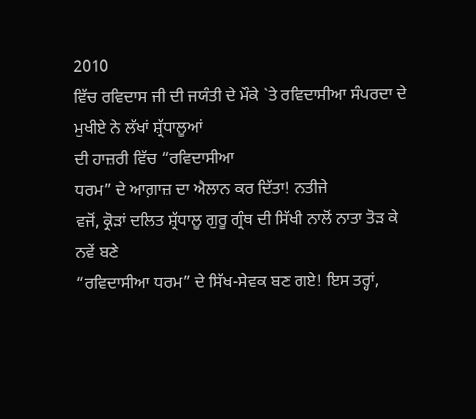2010
ਵਿੱਚ ਰਵਿਦਾਸ ਜੀ ਦੀ ਜਯੰਤੀ ਦੇ ਮੌਕੇ `ਤੇ ਰਵਿਦਾਸੀਆ ਸੰਪਰਦਾ ਦੇ ਮੁਖੀਏ ਨੇ ਲੱਖਾਂ ਸ਼੍ਰੱਧਾਲੂਆਂ
ਦੀ ਹਾਜ਼ਰੀ ਵਿੱਚ “ਰਵਿਦਾਸੀਆ
ਧਰਮ” ਦੇ ਆਗ਼ਾਜ਼ ਦਾ ਐਲਾਨ ਕਰ ਦਿੱਤਾ! ਨਤੀਜੇ
ਵਜੋਂ, ਕ੍ਰੋੜਾਂ ਦਲਿਤ ਸ਼੍ਰੱਧਾਲੂ ਗੁਰੂ ਗ੍ਰੰਥ ਦੀ ਸਿੱਖੀ ਨਾਲੋਂ ਨਾਤਾ ਤੋੜ ਕੇ ਨਵੇਂ ਬਣੇ
“ਰਵਿਦਾਸੀਆ ਧਰਮ” ਦੇ ਸਿੱਖ-ਸੇਵਕ ਬਣ ਗਏ! ਇਸ ਤਰ੍ਹਾਂ,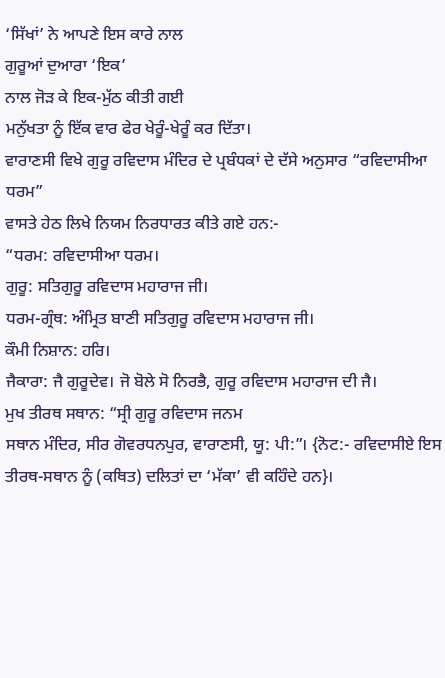‘ਸਿੱਖਾਂ’ ਨੇ ਆਪਣੇ ਇਸ ਕਾਰੇ ਨਾਲ
ਗੁਰੂਆਂ ਦੁਆਰਾ ‘ਇਕ’
ਨਾਲ ਜੋੜ ਕੇ ਇਕ-ਮੁੱਠ ਕੀਤੀ ਗਈ
ਮਨੁੱਖਤਾ ਨੂੰ ਇੱਕ ਵਾਰ ਫੇਰ ਖੇਰੂੰ-ਖੇਰੂੰ ਕਰ ਦਿੱਤਾ।
ਵਾਰਾਣਸੀ ਵਿਖੇ ਗੁਰੂ ਰਵਿਦਾਸ ਮੰਦਿਰ ਦੇ ਪ੍ਰਬੰਧਕਾਂ ਦੇ ਦੱਸੇ ਅਨੁਸਾਰ “ਰਵਿਦਾਸੀਆ ਧਰਮ”
ਵਾਸਤੇ ਹੇਠ ਲਿਖੇ ਨਿਯਮ ਨਿਰਧਾਰਤ ਕੀਤੇ ਗਏ ਹਨ:-
“ਧਰਮ: ਰਵਿਦਾਸੀਆ ਧਰਮ।
ਗੁਰੂ: ਸਤਿਗੁਰੂ ਰਵਿਦਾਸ ਮਹਾਰਾਜ ਜੀ।
ਧਰਮ-ਗ੍ਰੰਥ: ਅੰਮ੍ਰਿਤ ਬਾਣੀ ਸਤਿਗੁਰੂ ਰਵਿਦਾਸ ਮਹਾਰਾਜ ਜੀ।
ਕੌਮੀ ਨਿਸ਼ਾਨ: ਹਰਿ।
ਜੈਕਾਰਾ: ਜੈ ਗੁਰੂਦੇਵ। ਜੋ ਬੋਲੇ ਸੋ ਨਿਰਭੈ, ਗੁਰੂ ਰਵਿਦਾਸ ਮਹਾਰਾਜ ਦੀ ਜੈ।
ਮੁਖ ਤੀਰਥ ਸਥਾਨ: “ਸ੍ਰੀ ਗੁਰੂ ਰਵਿਦਾਸ ਜਨਮ
ਸਥਾਨ ਮੰਦਿਰ, ਸੀਰ ਗੋਵਰਧਨਪੁਰ, ਵਾਰਾਣਸੀ, ਯੂ: ਪੀ:”। {ਨੋਟ:- ਰਵਿਦਾਸੀਏ ਇਸ
ਤੀਰਥ-ਸਥਾਨ ਨੂੰ (ਕਥਿਤ) ਦਲਿਤਾਂ ਦਾ ‘ਮੱਕਾ’ ਵੀ ਕਹਿੰਦੇ ਹਨ}।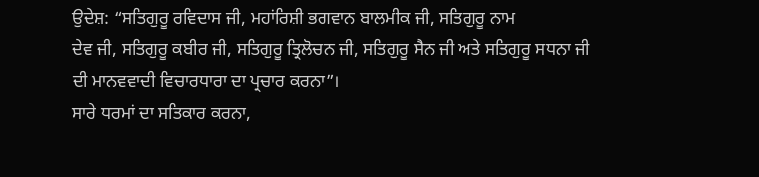ਉਦੇਸ਼: “ਸਤਿਗੁਰੂ ਰਵਿਦਾਸ ਜੀ, ਮਹਾਂਰਿਸ਼ੀ ਭਗਵਾਨ ਬਾਲਮੀਕ ਜੀ, ਸਤਿਗੁਰੂ ਨਾਮ
ਦੇਵ ਜੀ, ਸਤਿਗੁਰੂ ਕਬੀਰ ਜੀ, ਸਤਿਗੁਰੂ ਤ੍ਰਿਲੋਚਨ ਜੀ, ਸਤਿਗੁਰੂ ਸੈਨ ਜੀ ਅਤੇ ਸਤਿਗੁਰੂ ਸਧਨਾ ਜੀ
ਦੀ ਮਾਨਵਵਾਦੀ ਵਿਚਾਰਧਾਰਾ ਦਾ ਪ੍ਰਚਾਰ ਕਰਨਾ”।
ਸਾਰੇ ਧਰਮਾਂ ਦਾ ਸਤਿਕਾਰ ਕਰਨਾ,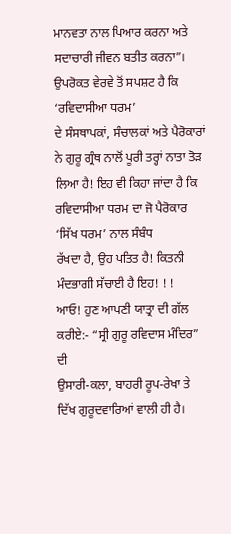ਮਾਨਵਤਾ ਨਾਲ ਪਿਆਰ ਕਰਨਾ ਅਤੇ ਸਦਾਚਾਰੀ ਜੀਵਨ ਬਤੀਤ ਕਰਨਾ”।
ਉਪਰੋਕਤ ਵੇਰਵੇ ਤੋਂ ਸਪਸ਼ਟ ਹੈ ਕਿ ‘ਰਵਿਦਾਸੀਆ ਧਰਮ’
ਦੇ ਸੰਸਥਾਪਕਾਂ, ਸੰਚਾਲਕਾਂ ਅਤੇ ਪੈਰੋਕਾਰਾਂ ਨੇ ਗੁਰੂ ਗ੍ਰੰਥ ਨਾਲੋਂ ਪੂਰੀ ਤਰ੍ਹਾਂ ਨਾਤਾ ਤੋੜ
ਲਿਆ ਹੈ! ਇਹ ਵੀ ਕਿਹਾ ਜਾਂਦਾ ਹੈ ਕਿ ਰਵਿਦਾਸੀਆ ਧਰਮ ਦਾ ਜੋ ਪੈਰੋਕਾਰ ‘ਸਿੱਖ ਧਰਮ’ ਨਾਲ ਸੰਬੰਧ
ਰੱਖਦਾ ਹੈ, ਉਹ ਪਤਿਤ ਹੈ! ਕਿਤਨੀ ਮੰਦਭਾਗੀ ਸੱਚਾਈ ਹੈ ਇਹ! ! !
ਆਓ! ਹੁਣ ਆਪਣੀ ਯਾਤ੍ਰਾ ਦੀ ਗੱਲ ਕਰੀਏ:- “ਸ੍ਰੀ ਗੁਰੂ ਰਵਿਦਾਸ ਮੰਦਿਰ” ਦੀ
ਉਸਾਰੀ-ਕਲਾ, ਬਾਹਰੀ ਰੂਪ-ਰੇਖਾ ਤੇ ਦਿੱਖ ਗੁਰੂਦਵਾਰਿਆਂ ਵਾਲੀ ਹੀ ਹੈ।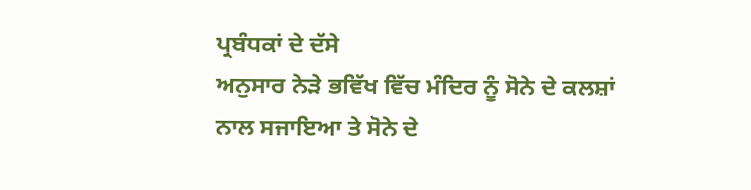ਪ੍ਰਬੰਧਕਾਂ ਦੇ ਦੱਸੇ
ਅਨੁਸਾਰ ਨੇੜੇ ਭਵਿੱਖ ਵਿੱਚ ਮੰਦਿਰ ਨੂੰ ਸੋਨੇ ਦੇ ਕਲਸ਼ਾਂ ਨਾਲ ਸਜਾਇਆ ਤੇ ਸੋਨੇ ਦੇ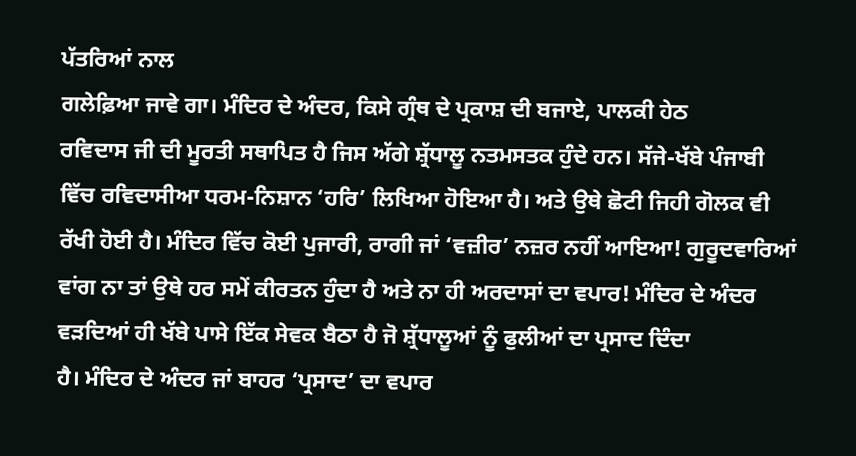ਪੱਤਰਿਆਂ ਨਾਲ
ਗਲੇਫ਼ਿਆ ਜਾਵੇ ਗਾ। ਮੰਦਿਰ ਦੇ ਅੰਦਰ, ਕਿਸੇ ਗ੍ਰੰਥ ਦੇ ਪ੍ਰਕਾਸ਼ ਦੀ ਬਜਾਏ, ਪਾਲਕੀ ਹੇਠ
ਰਵਿਦਾਸ ਜੀ ਦੀ ਮੂਰਤੀ ਸਥਾਪਿਤ ਹੈ ਜਿਸ ਅੱਗੇ ਸ਼੍ਰੱਧਾਲੂ ਨਤਮਸਤਕ ਹੁੰਦੇ ਹਨ। ਸੱਜੇ-ਖੱਬੇ ਪੰਜਾਬੀ
ਵਿੱਚ ਰਵਿਦਾਸੀਆ ਧਰਮ-ਨਿਸ਼ਾਨ ‘ਹਰਿ’ ਲਿਖਿਆ ਹੋਇਆ ਹੈ। ਅਤੇ ਉਥੇ ਛੋਟੀ ਜਿਹੀ ਗੋਲਕ ਵੀ
ਰੱਖੀ ਹੋਈ ਹੈ। ਮੰਦਿਰ ਵਿੱਚ ਕੋਈ ਪੁਜਾਰੀ, ਰਾਗੀ ਜਾਂ ‘ਵਜ਼ੀਰ’ ਨਜ਼ਰ ਨਹੀਂ ਆਇਆ! ਗੁਰੂਦਵਾਰਿਆਂ
ਵਾਂਗ ਨਾ ਤਾਂ ਉਥੇ ਹਰ ਸਮੇਂ ਕੀਰਤਨ ਹੁੰਦਾ ਹੈ ਅਤੇ ਨਾ ਹੀ ਅਰਦਾਸਾਂ ਦਾ ਵਪਾਰ! ਮੰਦਿਰ ਦੇ ਅੰਦਰ
ਵੜਦਿਆਂ ਹੀ ਖੱਬੇ ਪਾਸੇ ਇੱਕ ਸੇਵਕ ਬੈਠਾ ਹੈ ਜੋ ਸ਼੍ਰੱਧਾਲੂਆਂ ਨੂੰ ਫੁਲੀਆਂ ਦਾ ਪ੍ਰਸਾਦ ਦਿੰਦਾ
ਹੈ। ਮੰਦਿਰ ਦੇ ਅੰਦਰ ਜਾਂ ਬਾਹਰ ‘ਪ੍ਰਸਾਦ’ ਦਾ ਵਪਾਰ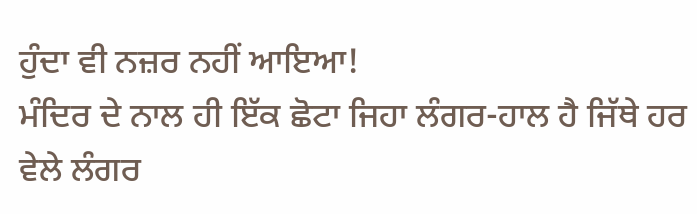ਹੁੰਦਾ ਵੀ ਨਜ਼ਰ ਨਹੀਂ ਆਇਆ!
ਮੰਦਿਰ ਦੇ ਨਾਲ ਹੀ ਇੱਕ ਛੋਟਾ ਜਿਹਾ ਲੰਗਰ-ਹਾਲ ਹੈ ਜਿੱਥੇ ਹਰ ਵੇਲੇ ਲੰਗਰ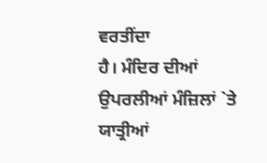ਵਰਤੀਂਦਾ
ਹੈ। ਮੰਦਿਰ ਦੀਆਂ ਉਪਰਲੀਆਂ ਮੰਜ਼ਿਲਾਂ `ਤੇ ਯਾਤ੍ਰੀਆਂ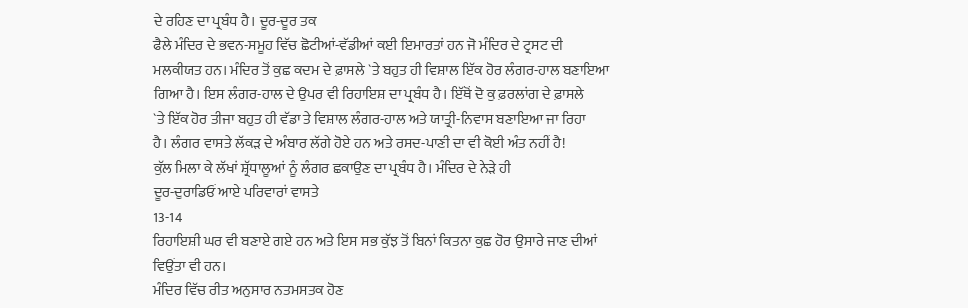ਦੇ ਰਹਿਣ ਦਾ ਪ੍ਰਬੰਧ ਹੈ। ਦੂਰ-ਦੂਰ ਤਕ
ਫੈਲੇ ਮੰਦਿਰ ਦੇ ਭਵਨ-ਸਮੂਹ ਵਿੱਚ ਛੋਟੀਆਂ-ਵੱਡੀਆਂ ਕਈ ਇਮਾਰਤਾਂ ਹਨ ਜੋ ਮੰਦਿਰ ਦੇ ਟ੍ਰਸਟ ਦੀ
ਮਲਕੀਯਤ ਹਨ। ਮੰਦਿਰ ਤੋਂ ਕੁਛ ਕਦਮ ਦੇ ਫ਼ਾਸਲੇ `ਤੇ ਬਹੁਤ ਹੀ ਵਿਸ਼ਾਲ ਇੱਕ ਹੋਰ ਲੰਗਰ-ਹਾਲ ਬਣਾਇਆ
ਗਿਆ ਹੈ। ਇਸ ਲੰਗਰ-ਹਾਲ ਦੇ ਉਪਰ ਵੀ ਰਿਹਾਇਸ਼ ਦਾ ਪ੍ਰਬੰਧ ਹੈ। ਇੱਥੋਂ ਦੋ ਕੁ ਫ਼ਰਲਾਂਗ ਦੇ ਫ਼ਾਸਲੇ
`ਤੇ ਇੱਕ ਹੋਰ ਤੀਜਾ ਬਹੁਤ ਹੀ ਵੱਡਾ ਤੇ ਵਿਸ਼ਾਲ ਲੰਗਰ-ਹਾਲ ਅਤੇ ਯਾਤ੍ਰੀ-ਨਿਵਾਸ ਬਣਾਇਆ ਜਾ ਰਿਹਾ
ਹੈ। ਲੰਗਰ ਵਾਸਤੇ ਲੱਕੜ ਦੇ ਅੰਬਾਰ ਲੱਗੇ ਹੋਏ ਹਨ ਅਤੇ ਰਸਦ-ਪਾਣੀ ਦਾ ਵੀ ਕੋਈ ਅੰਤ ਨਹੀਂ ਹੈ!
ਕੁੱਲ ਮਿਲਾ ਕੇ ਲੱਖਾਂ ਸ਼੍ਰੱਧਾਲੂਆਂ ਨੂੰ ਲੰਗਰ ਛਕਾਉਣ ਦਾ ਪ੍ਰਬੰਧ ਹੈ। ਮੰਦਿਰ ਦੇ ਨੇੜੇ ਹੀ
ਦੂਰ-ਦੁਰਾਡਿਓਂ ਆਏ ਪਰਿਵਾਰਾਂ ਵਾਸਤੇ
13-14
ਰਿਹਾਇਸ਼ੀ ਘਰ ਵੀ ਬਣਾਏ ਗਏ ਹਨ ਅਤੇ ਇਸ ਸਭ ਕੁੱਝ ਤੋਂ ਬਿਨਾਂ ਕਿਤਨਾ ਕੁਛ ਹੋਰ ਉਸਾਰੇ ਜਾਣ ਦੀਆਂ
ਵਿਉਂਤਾ ਵੀ ਹਨ।
ਮੰਦਿਰ ਵਿੱਚ ਰੀਤ ਅਨੁਸਾਰ ਨਤਮਸਤਕ ਹੋਣ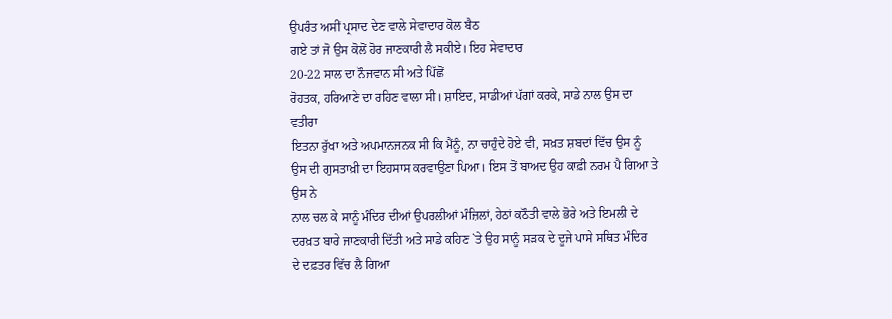ਉਪਰੰਤ ਅਸੀਂ ਪ੍ਰਸਾਦ ਦੇਣ ਵਾਲੇ ਸੇਵਾਦਾਰ ਕੋਲ ਬੈਠ
ਗਏ ਤਾਂ ਜੋ ਉਸ ਕੋਲੋਂ ਹੋਰ ਜਾਣਕਾਰੀ ਲੈ ਸਕੀਏ। ਇਹ ਸੇਵਾਦਾਰ
20-22 ਸਾਲ ਦਾ ਨੌਜਵਾਨ ਸੀ ਅਤੇ ਪਿੱਛੋਂ
ਰੋਹਤਕ, ਹਰਿਆਣੇ ਦਾ ਰਹਿਣ ਵਾਲਾ ਸੀ। ਸ਼ਾਇਦ, ਸਾਡੀਆਂ ਪੱਗਾਂ ਕਰਕੇ, ਸਾਡੇ ਨਾਲ ਉਸ ਦਾ ਵਤੀਰਾ
ਇਤਨਾ ਰੁੱਖਾ ਅਤੇ ਅਪਮਾਨਜਨਕ ਸੀ ਕਿ ਮੈਂਨੂੰ, ਨਾ ਚਾਹੁੰਦੇ ਹੋਏ ਵੀ, ਸਖ਼ਤ ਸ਼ਬਦਾਂ ਵਿੱਚ ਉਸ ਨੂੰ
ਉਸ ਦੀ ਗੁਸਤਾਖ਼ੀ ਦਾ ਇਹਸਾਸ ਕਰਵਾਉਣਾ ਪਿਆ। ਇਸ ਤੋਂ ਬਾਅਦ ਉਹ ਕਾਫ਼ੀ ਨਰਮ ਪੈ ਗਿਆ ਤੇ ਉਸ ਨੇ
ਨਾਲ ਚਲ ਕੇ ਸਾਨੂੰ ਮੰਦਿਰ ਦੀਆਂ ਉਪਰਲੀਆਂ ਮੰਜ਼ਿਲਾਂ, ਹੇਠਾਂ ਕਠੌਤੀ ਵਾਲੇ ਭੋਰੇ ਅਤੇ ਇਮਲੀ ਦੇ
ਦਰਖ਼ਤ ਬਾਰੇ ਜਾਣਕਾਰੀ ਦਿੱਤੀ ਅਤੇ ਸਾਡੇ ਕਹਿਣ `ਤੇ ਉਹ ਸਾਨੂੰ ਸੜਕ ਦੇ ਦੂਜੇ ਪਾਸੇ ਸਥਿਤ ਮੰਦਿਰ
ਦੇ ਦਫ਼ਤਰ ਵਿੱਚ ਲੈ ਗਿਆ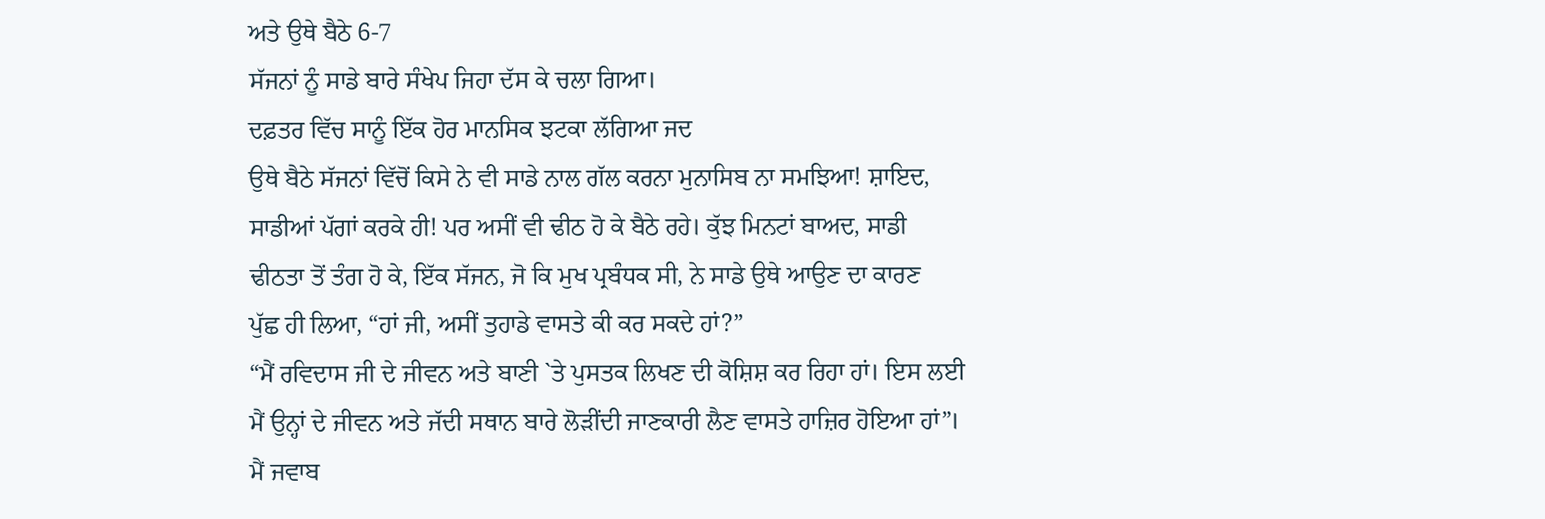ਅਤੇ ਉਥੇ ਬੈਠੇ 6-7
ਸੱਜਨਾਂ ਨੂੰ ਸਾਡੇ ਬਾਰੇ ਸੰਖੇਪ ਜਿਹਾ ਦੱਸ ਕੇ ਚਲਾ ਗਿਆ।
ਦਫ਼ਤਰ ਵਿੱਚ ਸਾਨੂੰ ਇੱਕ ਹੋਰ ਮਾਨਸਿਕ ਝਟਕਾ ਲੱਗਿਆ ਜਦ
ਉਥੇ ਬੈਠੇ ਸੱਜਨਾਂ ਵਿੱਚੋਂ ਕਿਸੇ ਨੇ ਵੀ ਸਾਡੇ ਨਾਲ ਗੱਲ ਕਰਨਾ ਮੁਨਾਸਿਬ ਨਾ ਸਮਝਿਆ! ਸ਼ਾਇਦ,
ਸਾਡੀਆਂ ਪੱਗਾਂ ਕਰਕੇ ਹੀ! ਪਰ ਅਸੀਂ ਵੀ ਢੀਠ ਹੋ ਕੇ ਬੈਠੇ ਰਹੇ। ਕੁੱਝ ਮਿਨਟਾਂ ਬਾਅਦ, ਸਾਡੀ
ਢੀਠਤਾ ਤੋਂ ਤੰਗ ਹੋ ਕੇ, ਇੱਕ ਸੱਜਨ, ਜੋ ਕਿ ਮੁਖ ਪ੍ਰਬੰਧਕ ਸੀ, ਨੇ ਸਾਡੇ ਉਥੇ ਆਉਣ ਦਾ ਕਾਰਣ
ਪੁੱਛ ਹੀ ਲਿਆ, “ਹਾਂ ਜੀ, ਅਸੀਂ ਤੁਹਾਡੇ ਵਾਸਤੇ ਕੀ ਕਰ ਸਕਦੇ ਹਾਂ?”
“ਮੈਂ ਰਵਿਦਾਸ ਜੀ ਦੇ ਜੀਵਨ ਅਤੇ ਬਾਣੀ `ਤੇ ਪੁਸਤਕ ਲਿਖਣ ਦੀ ਕੋਸ਼ਿਸ਼ ਕਰ ਰਿਹਾ ਹਾਂ। ਇਸ ਲਈ
ਮੈਂ ਉਨ੍ਹਾਂ ਦੇ ਜੀਵਨ ਅਤੇ ਜੱਦੀ ਸਥਾਨ ਬਾਰੇ ਲੋੜੀਂਦੀ ਜਾਣਕਾਰੀ ਲੈਣ ਵਾਸਤੇ ਹਾਜ਼ਿਰ ਹੋਇਆ ਹਾਂ”।
ਮੈਂ ਜਵਾਬ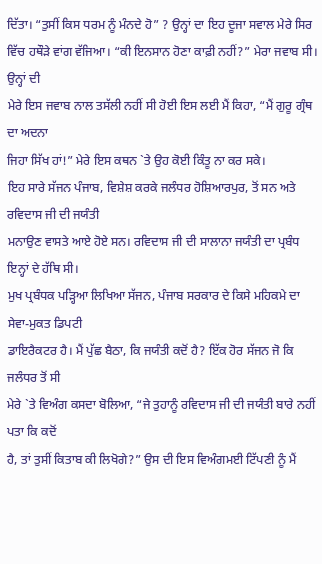ਦਿੱਤਾ। “ਤੁਸੀਂ ਕਿਸ ਧਰਮ ਨੂੰ ਮੰਨਦੇ ਹੋ” ? ਉਨ੍ਹਾਂ ਦਾ ਇਹ ਦੂਜਾ ਸਵਾਲ ਮੇਰੇ ਸਿਰ
ਵਿੱਚ ਹਥੌੜੇ ਵਾਂਗ ਵੱਜਿਆ। “ਕੀ ਇਨਸਾਨ ਹੋਣਾ ਕਾਫ਼ੀ ਨਹੀਂ?” ਮੇਰਾ ਜਵਾਬ ਸੀ। ਉਨ੍ਹਾਂ ਦੀ
ਮੇਰੇ ਇਸ ਜਵਾਬ ਨਾਲ ਤਸੱਲੀ ਨਹੀਂ ਸੀ ਹੋਈ ਇਸ ਲਈ ਮੈਂ ਕਿਹਾ, “ਮੈਂ ਗੁਰੂ ਗ੍ਰੰਥ ਦਾ ਅਦਨਾ
ਜਿਹਾ ਸਿੱਖ ਹਾਂ!” ਮੇਰੇ ਇਸ ਕਥਨ `ਤੇ ਉਹ ਕੋਈ ਕਿੰਤੂ ਨਾ ਕਰ ਸਕੇ।
ਇਹ ਸਾਰੇ ਸੱਜਨ ਪੰਜਾਬ, ਵਿਸ਼ੇਸ਼ ਕਰਕੇ ਜਲੰਧਰ ਹੋਸ਼ਿਆਰਪੁਰ, ਤੋਂ ਸਨ ਅਤੇ ਰਵਿਦਾਸ ਜੀ ਦੀ ਜਯੰਤੀ
ਮਨਾਉਣ ਵਾਸਤੇ ਆਏ ਹੋਏ ਸਨ। ਰਵਿਦਾਸ ਜੀ ਦੀ ਸਾਲਾਨਾ ਜਯੰਤੀ ਦਾ ਪ੍ਰਬੰਧ ਇਨ੍ਹਾਂ ਦੇ ਹੱਥਿ ਸੀ।
ਮੁਖ ਪ੍ਰਬੰਧਕ ਪੜ੍ਹਿਆ ਲਿਖਿਆ ਸੱਜਨ, ਪੰਜਾਬ ਸਰਕਾਰ ਦੇ ਕਿਸੇ ਮਹਿਕਮੇ ਦਾ ਸੇਵਾ-ਮੁਕਤ ਡਿਪਟੀ
ਡਾਇਰੈਕਟਰ ਹੈ। ਮੈਂ ਪੁੱਛ ਬੈਠਾ, ਕਿ ਜਯੰਤੀ ਕਦੋਂ ਹੈ? ਇੱਕ ਹੋਰ ਸੱਜਨ ਜੋ ਕਿ ਜਲੰਧਰ ਤੋਂ ਸੀ
ਮੇਰੇ `ਤੇ ਵਿਅੰਗ ਕਸਦਾ ਬੋਲਿਆ, “ਜੇ ਤੁਹਾਨੂੰ ਰਵਿਦਾਸ ਜੀ ਦੀ ਜਯੰਤੀ ਬਾਰੇ ਨਹੀਂ ਪਤਾ ਕਿ ਕਦੋਂ
ਹੈ, ਤਾਂ ਤੁਸੀਂ ਕਿਤਾਬ ਕੀ ਲਿਖੋਗੇ?” ਉਸ ਦੀ ਇਸ ਵਿਅੰਗਮਈ ਟਿੱਪਣੀ ਨੂੰ ਮੈਂ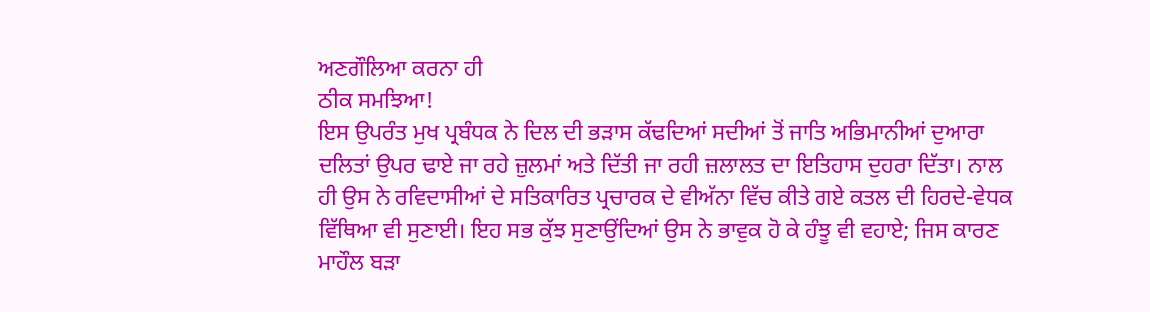ਅਣਗੌਲਿਆ ਕਰਨਾ ਹੀ
ਠੀਕ ਸਮਝਿਆ!
ਇਸ ਉਪਰੰਤ ਮੁਖ ਪ੍ਰਬੰਧਕ ਨੇ ਦਿਲ ਦੀ ਭੜਾਸ ਕੱਢਦਿਆਂ ਸਦੀਆਂ ਤੋਂ ਜਾਤਿ ਅਭਿਮਾਨੀਆਂ ਦੁਆਰਾ
ਦਲਿਤਾਂ ਉਪਰ ਢਾਏ ਜਾ ਰਹੇ ਜ਼ੁਲਮਾਂ ਅਤੇ ਦਿੱਤੀ ਜਾ ਰਹੀ ਜ਼ਲਾਲਤ ਦਾ ਇਤਿਹਾਸ ਦੁਹਰਾ ਦਿੱਤਾ। ਨਾਲ
ਹੀ ਉਸ ਨੇ ਰਵਿਦਾਸੀਆਂ ਦੇ ਸਤਿਕਾਰਿਤ ਪ੍ਰਚਾਰਕ ਦੇ ਵੀਅੱਨਾ ਵਿੱਚ ਕੀਤੇ ਗਏ ਕਤਲ ਦੀ ਹਿਰਦੇ-ਵੇਧਕ
ਵਿੱਥਿਆ ਵੀ ਸੁਣਾਈ। ਇਹ ਸਭ ਕੁੱਝ ਸੁਣਾਉਂਦਿਆਂ ਉਸ ਨੇ ਭਾਵੁਕ ਹੋ ਕੇ ਹੰਝੂ ਵੀ ਵਹਾਏ; ਜਿਸ ਕਾਰਣ
ਮਾਹੌਲ ਬੜਾ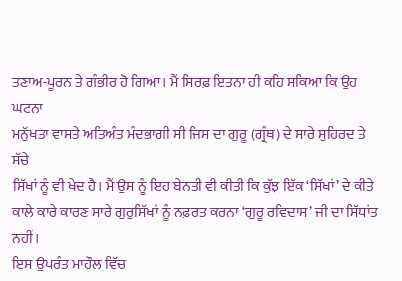ਤਣਾਅ-ਪੂਰਨ ਤੇ ਗੰਭੀਰ ਹੋ ਗਿਆ। ਮੈਂ ਸਿਰਫ਼ ਇਤਨਾ ਹੀ ਕਹਿ ਸਕਿਆ ਕਿ ਉਹ ਘਟਨਾ
ਮਨੁੱਖਤਾ ਵਾਸਤੇ ਅਤਿਅੰਤ ਮੰਦਭਾਗੀ ਸੀ ਜਿਸ ਦਾ ਗੁਰੂ (ਗ੍ਰੰਥ) ਦੇ ਸਾਰੇ ਸੁਹਿਰਦ ਤੇ ਸੱਚੇ
ਸਿੱਖਾਂ ਨੂੰ ਵੀ ਖੇਦ ਹੈ। ਮੈਂ ਉਸ ਨੂੰ ਇਹ ਬੇਨਤੀ ਵੀ ਕੀਤੀ ਕਿ ਕੁੱਝ ਇੱਕ ‘ਸਿੱਖਾਂ’ ਦੇ ਕੀਤੇ
ਕਾਲੇ ਕਾਰੇ ਕਾਰਣ ਸਾਰੇ ਗੁਰੁਸਿੱਖਾਂ ਨੂੰ ਨਫ਼ਰਤ ਕਰਨਾ ‘ਗੁਰੂ ਰਵਿਦਾਸ’ ਜੀ ਦਾ ਸਿੱਧਾਂਤ ਨਹੀਂ।
ਇਸ ਉਪਰੰਤ ਮਾਹੌਲ ਵਿੱਚ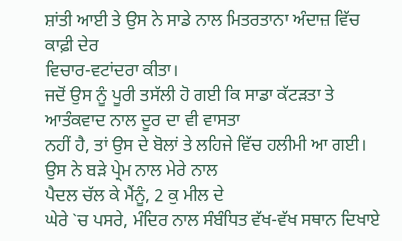ਸ਼ਾਂਤੀ ਆਈ ਤੇ ਉਸ ਨੇ ਸਾਡੇ ਨਾਲ ਮਿਤਰਤਾਨਾ ਅੰਦਾਜ਼ ਵਿੱਚ ਕਾਫ਼ੀ ਦੇਰ
ਵਿਚਾਰ-ਵਟਾਂਦਰਾ ਕੀਤਾ।
ਜਦੋਂ ਉਸ ਨੂੰ ਪੂਰੀ ਤਸੱਲੀ ਹੋ ਗਈ ਕਿ ਸਾਡਾ ਕੱਟੜਤਾ ਤੇ ਆਤੰਕਵਾਦ ਨਾਲ ਦੂਰ ਦਾ ਵੀ ਵਾਸਤਾ
ਨਹੀਂ ਹੈ, ਤਾਂ ਉਸ ਦੇ ਬੋਲਾਂ ਤੇ ਲਹਿਜੇ ਵਿੱਚ ਹਲੀਮੀ ਆ ਗਈ। ਉਸ ਨੇ ਬੜੇ ਪ੍ਰੇਮ ਨਾਲ ਮੇਰੇ ਨਾਲ
ਪੈਦਲ ਚੱਲ ਕੇ ਮੈਂਨੂੰ, 2 ਕੁ ਮੀਲ ਦੇ
ਘੇਰੇ `ਚ ਪਸਰੇ, ਮੰਦਿਰ ਨਾਲ ਸੰਬੰਧਿਤ ਵੱਖ-ਵੱਖ ਸਥਾਨ ਦਿਖਾਏ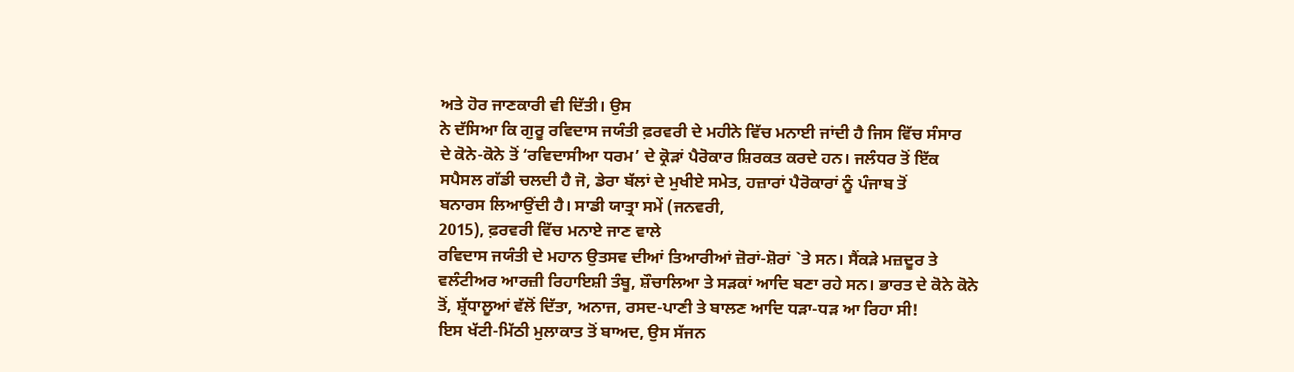ਅਤੇ ਹੋਰ ਜਾਣਕਾਰੀ ਵੀ ਦਿੱਤੀ। ਉਸ
ਨੇ ਦੱਸਿਆ ਕਿ ਗੁਰੂ ਰਵਿਦਾਸ ਜਯੰਤੀ ਫ਼ਰਵਰੀ ਦੇ ਮਹੀਨੇ ਵਿੱਚ ਮਨਾਈ ਜਾਂਦੀ ਹੈ ਜਿਸ ਵਿੱਚ ਸੰਸਾਰ
ਦੇ ਕੋਨੇ-ਕੋਨੇ ਤੋਂ ‘ਰਵਿਦਾਸੀਆ ਧਰਮ’ ਦੇ ਕ੍ਰੋੜਾਂ ਪੈਰੋਕਾਰ ਸ਼ਿਰਕਤ ਕਰਦੇ ਹਨ। ਜਲੰਧਰ ਤੋਂ ਇੱਕ
ਸਪੈਸਲ ਗੱਡੀ ਚਲਦੀ ਹੈ ਜੋ, ਡੇਰਾ ਬੱਲਾਂ ਦੇ ਮੁਖੀਏ ਸਮੇਤ, ਹਜ਼ਾਰਾਂ ਪੈਰੋਕਾਰਾਂ ਨੂੰ ਪੰਜਾਬ ਤੋਂ
ਬਨਾਰਸ ਲਿਆਉਂਦੀ ਹੈ। ਸਾਡੀ ਯਾਤ੍ਰਾ ਸਮੇਂ (ਜਨਵਰੀ,
2015), ਫ਼ਰਵਰੀ ਵਿੱਚ ਮਨਾਏ ਜਾਣ ਵਾਲੇ
ਰਵਿਦਾਸ ਜਯੰਤੀ ਦੇ ਮਹਾਨ ਉਤਸਵ ਦੀਆਂ ਤਿਆਰੀਆਂ ਜ਼ੋਰਾਂ-ਸ਼ੋਰਾਂ `ਤੇ ਸਨ। ਸੈਂਕੜੇ ਮਜ਼ਦੂਰ ਤੇ
ਵਲੰਟੀਅਰ ਆਰਜ਼ੀ ਰਿਹਾਇਸ਼ੀ ਤੰਬੂ, ਸ਼ੌਚਾਲਿਆ ਤੇ ਸੜਕਾਂ ਆਦਿ ਬਣਾ ਰਹੇ ਸਨ। ਭਾਰਤ ਦੇ ਕੋਨੇ ਕੋਨੇ
ਤੋਂ, ਸ਼੍ਰੱਧਾਲੂਆਂ ਵੱਲੋਂ ਦਿੱਤਾ, ਅਨਾਜ, ਰਸਦ-ਪਾਣੀ ਤੇ ਬਾਲਣ ਆਦਿ ਧੜਾ-ਧੜ ਆ ਰਿਹਾ ਸੀ!
ਇਸ ਖੱਟੀ-ਮਿੱਠੀ ਮੁਲਾਕਾਤ ਤੋਂ ਬਾਅਦ, ਉਸ ਸੱਜਨ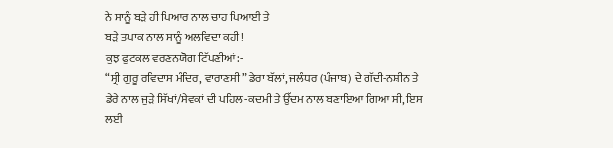ਨੇ ਸਾਨੂੰ ਬੜੇ ਹੀ ਪਿਆਰ ਨਾਲ ਚਾਹ ਪਿਆਈ ਤੇ
ਬੜੇ ਤਪਾਕ ਨਾਲ ਸਾਨੂੰ ਅਲਵਿਦਾ ਕਹੀ!
ਕੁਝ ਫੁਟਕਲ ਵਰਣਨਯੋਗ ਟਿੱਪਣੀਆਂ:-
“ਸ੍ਰੀ ਗੁਰੂ ਰਵਿਦਾਸ ਮੰਦਿਰ, ਵਾਰਾਣਸੀ” ਡੇਰਾ ਬੱਲਾਂ, ਜਲੰਧਰ (ਪੰਜਾਬ) ਦੇ ਗੱਦੀ-ਨਸ਼ੀਨ ਤੇ
ਡੇਰੇ ਨਾਲ ਜੁੜੇ ਸਿੱਖਾਂ/ਸੇਵਕਾਂ ਦੀ ਪਹਿਲ-ਕਦਮੀ ਤੇ ਉੱਦਮ ਨਾਲ ਬਣਾਇਆ ਗਿਆ ਸੀ, ਇਸ ਲਈ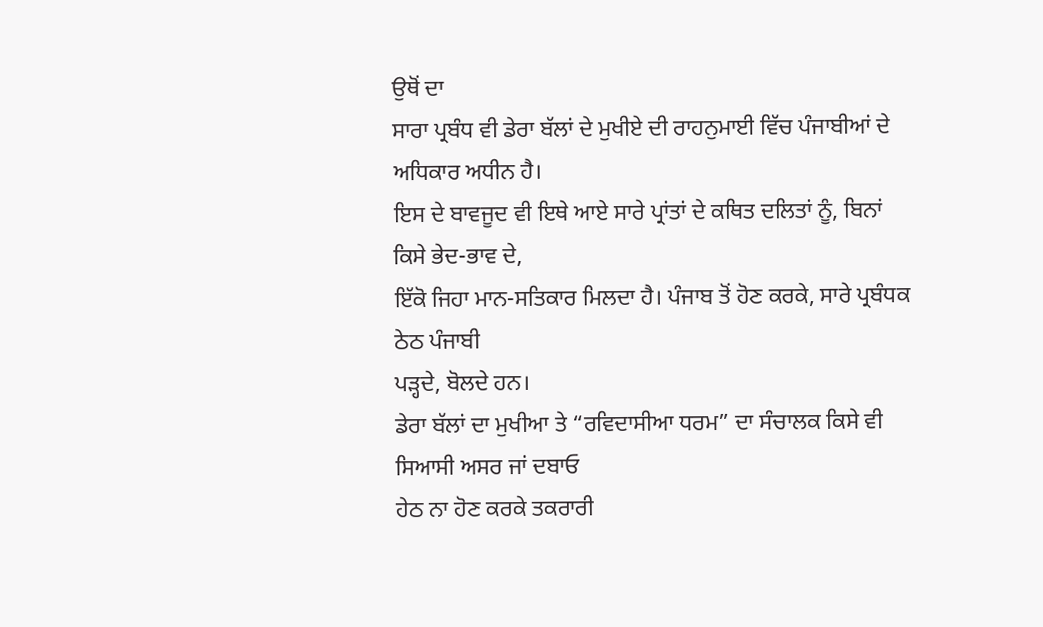ਉਥੋਂ ਦਾ
ਸਾਰਾ ਪ੍ਰਬੰਧ ਵੀ ਡੇਰਾ ਬੱਲਾਂ ਦੇ ਮੁਖੀਏ ਦੀ ਰਾਹਨੁਮਾਈ ਵਿੱਚ ਪੰਜਾਬੀਆਂ ਦੇ ਅਧਿਕਾਰ ਅਧੀਨ ਹੈ।
ਇਸ ਦੇ ਬਾਵਜੂਦ ਵੀ ਇਥੇ ਆਏ ਸਾਰੇ ਪ੍ਰਾਂਤਾਂ ਦੇ ਕਥਿਤ ਦਲਿਤਾਂ ਨੂੰ, ਬਿਨਾਂ ਕਿਸੇ ਭੇਦ-ਭਾਵ ਦੇ,
ਇੱਕੋ ਜਿਹਾ ਮਾਨ-ਸਤਿਕਾਰ ਮਿਲਦਾ ਹੈ। ਪੰਜਾਬ ਤੋਂ ਹੋਣ ਕਰਕੇ, ਸਾਰੇ ਪ੍ਰਬੰਧਕ ਠੇਠ ਪੰਜਾਬੀ
ਪੜ੍ਹਦੇ, ਬੋਲਦੇ ਹਨ।
ਡੇਰਾ ਬੱਲਾਂ ਦਾ ਮੁਖੀਆ ਤੇ “ਰਵਿਦਾਸੀਆ ਧਰਮ” ਦਾ ਸੰਚਾਲਕ ਕਿਸੇ ਵੀ ਸਿਆਸੀ ਅਸਰ ਜਾਂ ਦਬਾਓ
ਹੇਠ ਨਾ ਹੋਣ ਕਰਕੇ ਤਕਰਾਰੀ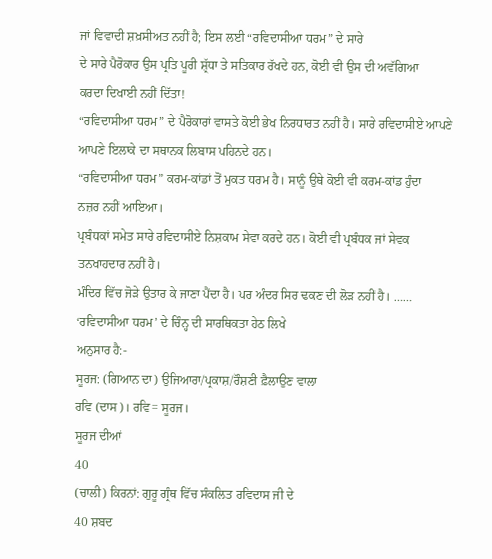ਜਾਂ ਵਿਵਾਦੀ ਸ਼ਖ਼ਸੀਅਤ ਨਹੀਂ ਹੈ; ਇਸ ਲਈ “ਰਵਿਦਾਸੀਆ ਧਰਮ” ਦੇ ਸਾਰੇ
ਦੇ ਸਾਰੇ ਪੈਰੋਕਾਰ ਉਸ ਪ੍ਰਤਿ ਪੂਰੀ ਸ਼੍ਰੱਧਾ ਤੇ ਸਤਿਕਾਰ ਰੱਖਦੇ ਹਨ, ਕੋਈ ਵੀ ਉਸ ਦੀ ਅਵੱਗਿਆ
ਕਰਦਾ ਦਿਖਾਈ ਨਹੀਂ ਦਿੱਤਾ!
“ਰਵਿਦਾਸੀਆ ਧਰਮ” ਦੇ ਪੈਰੋਕਾਰਾਂ ਵਾਸਤੇ ਕੋਈ ਭੇਖ ਨਿਰਧਾਰਤ ਨਹੀਂ ਹੈ। ਸਾਰੇ ਰਵਿਦਾਸੀਏ ਆਪਣੇ
ਆਪਣੇ ਇਲਾਕੇ ਦਾ ਸਥਾਨਕ ਲਿਬਾਸ ਪਹਿਨਦੇ ਹਨ।
“ਰਵਿਦਾਸੀਆ ਧਰਮ” ਕਰਮ-ਕਾਂਡਾਂ ਤੋਂ ਮੁਕਤ ਧਰਮ ਹੈ। ਸਾਨੂੰ ਉਥੇ ਕੋਈ ਵੀ ਕਰਮ-ਕਾਂਡ ਹੁੰਦਾ
ਨਜ਼ਰ ਨਹੀਂ ਆਇਆ।
ਪ੍ਰਬੰਧਕਾਂ ਸਮੇਤ ਸਾਰੇ ਰਵਿਦਾਸੀਏ ਨਿਸ਼ਕਾਮ ਸੇਵਾ ਕਰਦੇ ਹਨ। ਕੋਈ ਵੀ ਪ੍ਰਬੰਧਕ ਜਾਂ ਸੇਵਕ
ਤਨਖਾਹਦਾਰ ਨਹੀਂ ਹੈ।
ਮੰਦਿਰ ਵਿੱਚ ਜੋੜੇ ਉਤਾਰ ਕੇ ਜਾਣਾ ਪੈਂਦਾ ਹੈ। ਪਰ ਅੰਦਰ ਸਿਰ ਢਕਣ ਦੀ ਲੋੜ ਨਹੀਂ ਹੈ। ……
‘ਰਵਿਦਾਸੀਆ ਧਰਮ’ ਦੇ ਚਿੰਨ੍ਹ ਦੀ ਸਾਰਥਿਕਤਾ ਹੇਠ ਲਿਖੇ
ਅਨੁਸਾਰ ਹੈ:-
ਸੂਰਜ: (ਗਿਆਨ ਦਾ) ਉਜਿਆਰਾ/ਪ੍ਰਕਾਸ਼/ਰੌਸ਼ਣੀ ਫ਼ੈਲਾਉਣ ਵਾਲਾ
ਰਵਿ (ਦਾਸ)। ਰਵਿ= ਸੂਰਜ।
ਸੂਰਜ ਦੀਆਂ
40
(ਚਾਲੀ) ਕਿਰਨਾਂ: ਗੁਰੂ ਗ੍ਰੰਥ ਵਿੱਚ ਸੰਕਲਿਤ ਰਵਿਦਾਸ ਜੀ ਦੇ
40 ਸ਼ਬਦ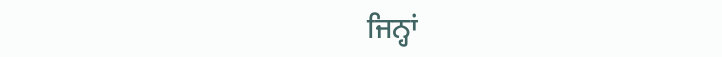ਜਿਨ੍ਹਾਂ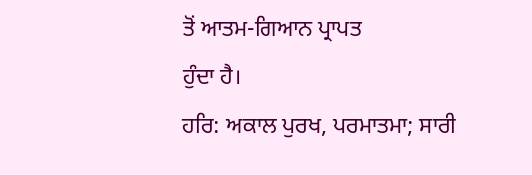ਤੋਂ ਆਤਮ-ਗਿਆਨ ਪ੍ਰਾਪਤ
ਹੁੰਦਾ ਹੈ।
ਹਰਿ: ਅਕਾਲ ਪੁਰਖ, ਪਰਮਾਤਮਾ; ਸਾਰੀ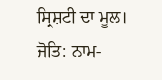ਸ੍ਰਿਸ਼ਟੀ ਦਾ ਮੂਲ।
ਜੋਤਿ: ਨਾਮ-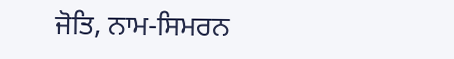ਜੋਤਿ, ਨਾਮ-ਸਿਮਰਨ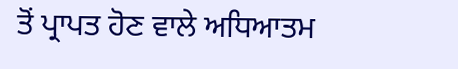ਤੋਂ ਪ੍ਰਾਪਤ ਹੋਣ ਵਾਲੇ ਅਧਿਆਤਮ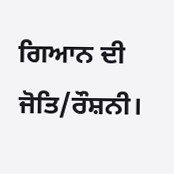ਗਿਆਨ ਦੀ
ਜੋਤਿ/ਰੌਸ਼ਨੀ।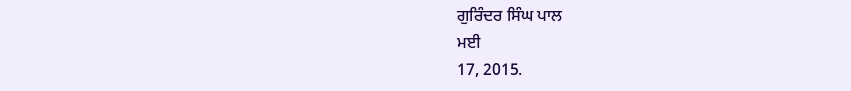ਗੁਰਿੰਦਰ ਸਿੰਘ ਪਾਲ
ਮਈ
17, 2015.